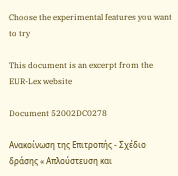Choose the experimental features you want to try

This document is an excerpt from the EUR-Lex website

Document 52002DC0278

Ανακοίνωση της Επιτροπής - Σχέδιο δράσης « Απλούστευση και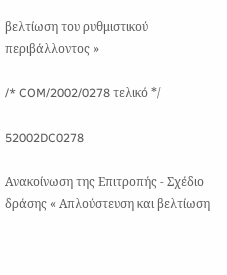βελτίωση του ρυθμιστικού περιβάλλοντος »

/* COM/2002/0278 τελικό */

52002DC0278

Ανακοίνωση της Επιτροπής - Σχέδιο δράσης « Απλούστευση και βελτίωση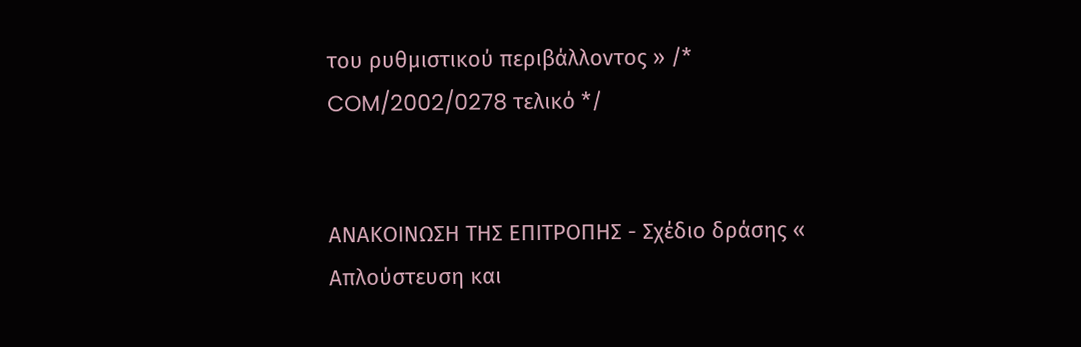του ρυθμιστικού περιβάλλοντος » /* COM/2002/0278 τελικό */


ΑΝΑΚΟΙΝΩΣΗ ΤΗΣ ΕΠΙΤΡΟΠΗΣ - Σχέδιο δράσης « Απλούστευση και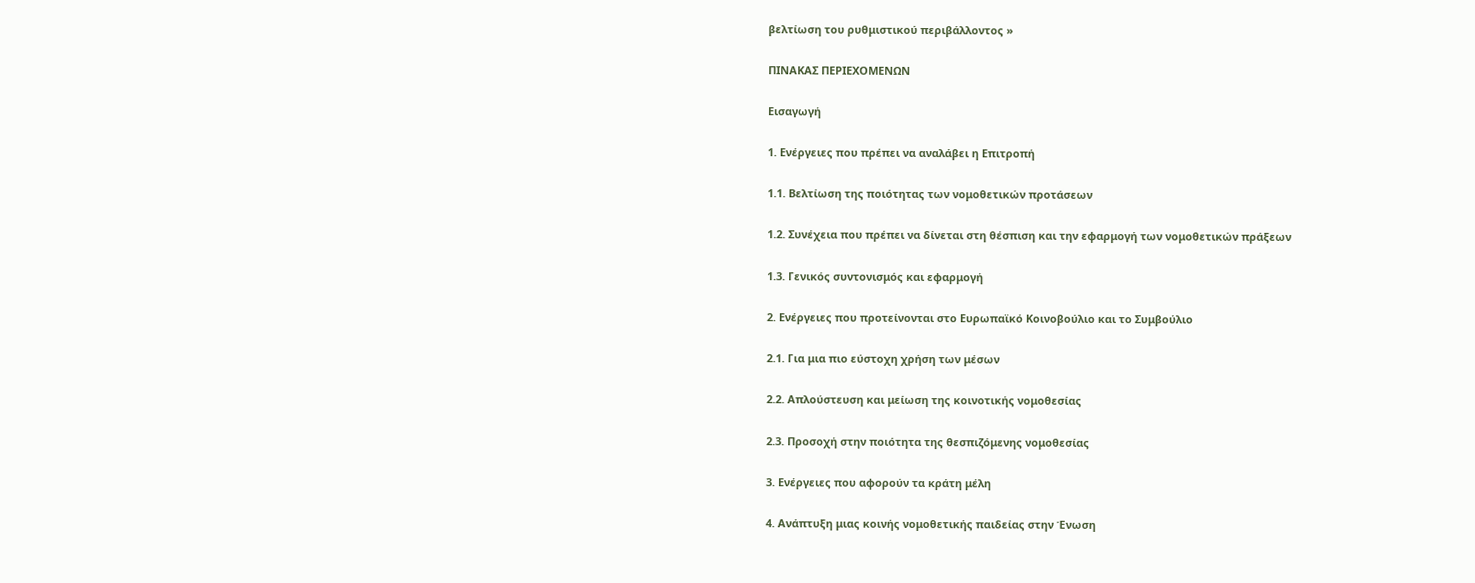βελτίωση του ρυθμιστικού περιβάλλοντος »

ΠΙΝΑΚΑΣ ΠΕΡΙΕΧΟΜΕΝΩΝ

Εισαγωγή

1. Ενέργειες που πρέπει να αναλάβει η Επιτροπή

1.1. Βελτίωση της ποιότητας των νομοθετικών προτάσεων

1.2. Συνέχεια που πρέπει να δίνεται στη θέσπιση και την εφαρμογή των νομοθετικών πράξεων

1.3. Γενικός συντονισμός και εφαρμογή

2. Ενέργειες που προτείνονται στο Ευρωπαϊκό Κοινοβούλιο και το Συμβούλιο

2.1. Για μια πιο εύστοχη χρήση των μέσων

2.2. Απλούστευση και μείωση της κοινοτικής νομοθεσίας

2.3. Προσοχή στην ποιότητα της θεσπιζόμενης νομοθεσίας

3. Ενέργειες που αφορούν τα κράτη μέλη

4. Ανάπτυξη μιας κοινής νομοθετικής παιδείας στην Ένωση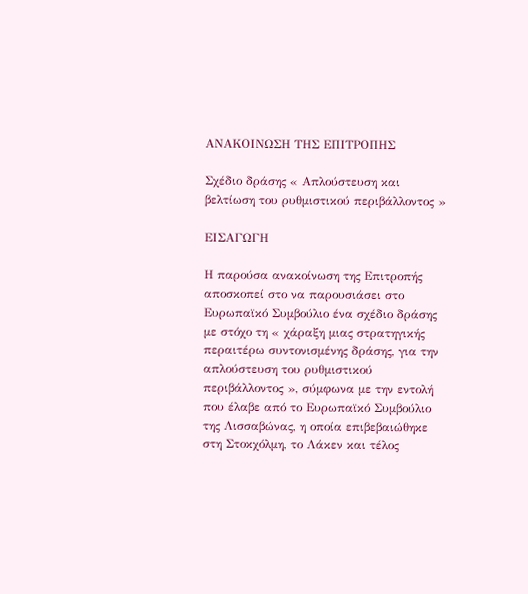ΑΝΑΚΟΙΝΩΣΗ ΤΗΣ ΕΠΙΤΡΟΠΗΣ

Σχέδιο δράσης « Απλούστευση και βελτίωση του ρυθμιστικού περιβάλλοντος »

ΕΙΣΑΓΩΓΗ

Η παρούσα ανακοίνωση της Επιτροπής αποσκοπεί στο να παρουσιάσει στο Ευρωπαϊκό Συμβούλιο ένα σχέδιο δράσης με στόχο τη « χάραξη μιας στρατηγικής περαιτέρω συντονισμένης δράσης, για την απλούστευση του ρυθμιστικού περιβάλλοντος », σύμφωνα με την εντολή που έλαβε από το Ευρωπαϊκό Συμβούλιο της Λισσαβώνας, η οποία επιβεβαιώθηκε στη Στοκχόλμη, το Λάκεν και τέλος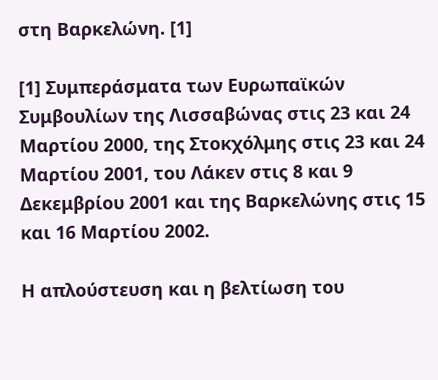στη Βαρκελώνη. [1]

[1] Συμπεράσματα των Ευρωπαϊκών Συμβουλίων της Λισσαβώνας στις 23 και 24 Μαρτίου 2000, της Στοκχόλμης στις 23 και 24 Μαρτίου 2001, του Λάκεν στις 8 και 9 Δεκεμβρίου 2001 και της Βαρκελώνης στις 15 και 16 Μαρτίου 2002.

Η απλούστευση και η βελτίωση του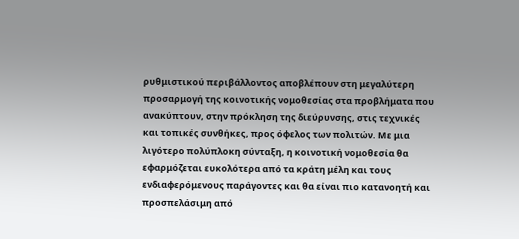ρυθμιστικού περιβάλλοντος αποβλέπουν στη μεγαλύτερη προσαρμογή της κοινοτικής νομοθεσίας στα προβλήματα που ανακύπτουν, στην πρόκληση της διεύρυνσης, στις τεχνικές και τοπικές συνθήκες, προς όφελος των πολιτών. Με μια λιγότερο πολύπλοκη σύνταξη, η κοινοτική νομοθεσία θα εφαρμόζεται ευκολότερα από τα κράτη μέλη και τους ενδιαφερόμενους παράγοντες και θα είναι πιο κατανοητή και προσπελάσιμη από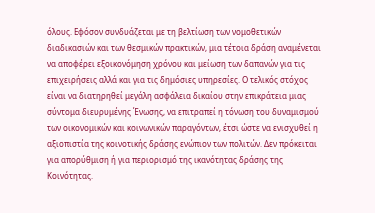όλους. Εφόσον συνδυάζεται με τη βελτίωση των νομοθετικών διαδικασιών και των θεσμικών πρακτικών, μια τέτοια δράση αναμένεται να αποφέρει εξοικονόμηση χρόνου και μείωση των δαπανών για τις επιχειρήσεις αλλά και για τις δημόσιες υπηρεσίες. Ο τελικός στόχος είναι να διατηρηθεί μεγάλη ασφάλεια δικαίου στην επικράτεια μιας σύντομα διευρυμένης Ένωσης, να επιτραπεί η τόνωση του δυναμισμού των οικονομικών και κοινωνικών παραγόντων, έτσι ώστε να ενισχυθεί η αξιοπιστία της κοινοτικής δράσης ενώπιον των πολιτών. Δεν πρόκειται για απορύθμιση ή για περιορισμό της ικανότητας δράσης της Κοινότητας.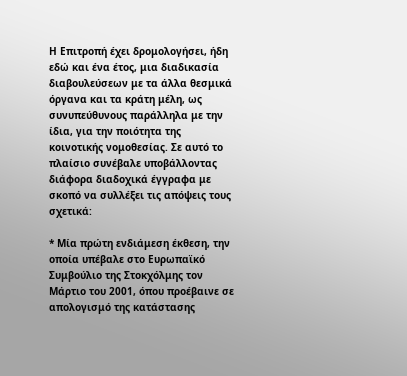Η Επιτροπή έχει δρομολογήσει, ήδη εδώ και ένα έτος, μια διαδικασία διαβουλεύσεων με τα άλλα θεσμικά όργανα και τα κράτη μέλη, ως συνυπεύθυνους παράλληλα με την ίδια, για την ποιότητα της κοινοτικής νομοθεσίας. Σε αυτό το πλαίσιο συνέβαλε υποβάλλοντας διάφορα διαδοχικά έγγραφα με σκοπό να συλλέξει τις απόψεις τους σχετικά:

* Μία πρώτη ενδιάμεση έκθεση, την οποία υπέβαλε στο Ευρωπαϊκό Συμβούλιο της Στοκχόλμης τον Μάρτιο του 2001, όπου προέβαινε σε απολογισμό της κατάστασης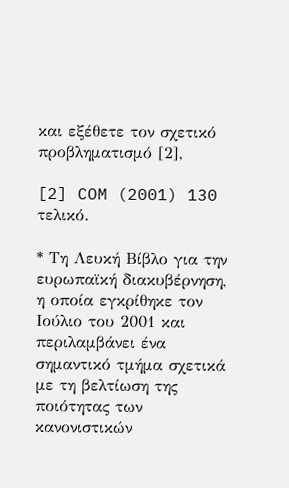και εξέθετε τον σχετικό προβληματισμό [2],

[2] COM (2001) 130 τελικό.

* Τη Λευκή Βίβλο για την ευρωπαϊκή διακυβέρνηση, η οποία εγκρίθηκε τον Ιούλιο του 2001 και περιλαμβάνει ένα σημαντικό τμήμα σχετικά με τη βελτίωση της ποιότητας των κανονιστικών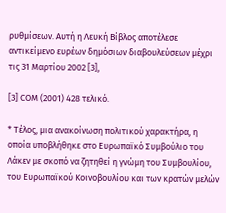ρυθμίσεων. Αυτή η Λευκή Βίβλος αποτέλεσε αντικείμενο ευρέων δημόσιων διαβουλεύσεων μέχρι τις 31 Μαρτίου 2002 [3],

[3] COM (2001) 428 τελικό.

* Τέλος, μια ανακοίνωση πολιτικού χαρακτήρα, η οποία υποβλήθηκε στο Ευρωπαϊκό Συμβούλιο του Λάκεν με σκοπό να ζητηθεί η γνώμη του Συμβουλίου, του Ευρωπαϊκού Κοινοβουλίου και των κρατών μελών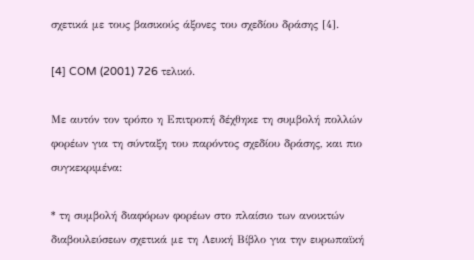σχετικά με τους βασικούς άξονες του σχεδίου δράσης [4].

[4] COM (2001) 726 τελικό.

Με αυτόν τον τρόπο η Επιτροπή δέχθηκε τη συμβολή πολλών φορέων για τη σύνταξη του παρόντος σχεδίου δράσης, και πιο συγκεκριμένα:

* τη συμβολή διαφόρων φορέων στο πλαίσιο των ανοικτών διαβουλεύσεων σχετικά με τη Λευκή Βίβλο για την ευρωπαϊκή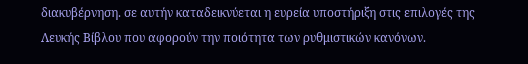διακυβέρνηση. σε αυτήν καταδεικνύεται η ευρεία υποστήριξη στις επιλογές της Λευκής Βίβλου που αφορούν την ποιότητα των ρυθμιστικών κανόνων.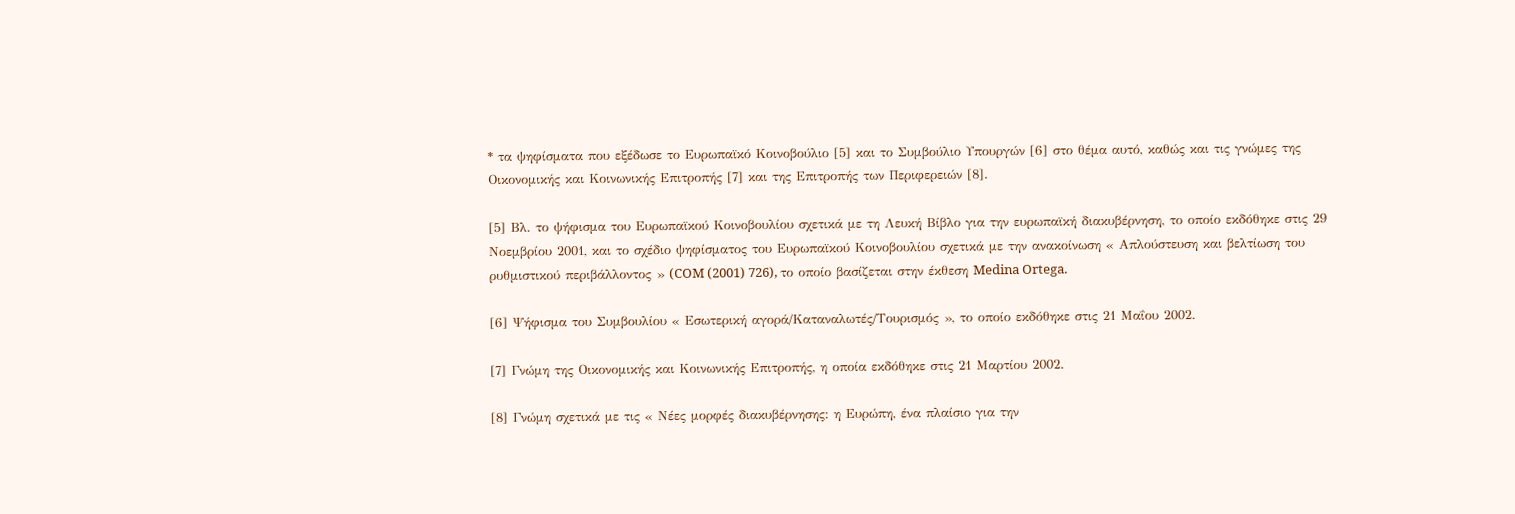* τα ψηφίσματα που εξέδωσε το Ευρωπαϊκό Κοινοβούλιο [5] και το Συμβούλιο Υπουργών [6] στο θέμα αυτό, καθώς και τις γνώμες της Οικονομικής και Κοινωνικής Επιτροπής [7] και της Επιτροπής των Περιφερειών [8].

[5] Βλ. το ψήφισμα του Ευρωπαϊκού Κοινοβουλίου σχετικά με τη Λευκή Βίβλο για την ευρωπαϊκή διακυβέρνηση, το οποίο εκδόθηκε στις 29 Νοεμβρίου 2001, και το σχέδιο ψηφίσματος του Ευρωπαϊκού Κοινοβουλίου σχετικά με την ανακοίνωση « Απλούστευση και βελτίωση του ρυθμιστικού περιβάλλοντος » (COM (2001) 726), το οποίο βασίζεται στην έκθεση Medina Ortega.

[6] Ψήφισμα του Συμβουλίου « Εσωτερική αγορά/Καταναλωτές/Τουρισμός », το οποίο εκδόθηκε στις 21 Μαΐου 2002.

[7] Γνώμη της Οικονομικής και Κοινωνικής Επιτροπής, η οποία εκδόθηκε στις 21 Μαρτίου 2002.

[8] Γνώμη σχετικά με τις « Νέες μορφές διακυβέρνησης: η Ευρώπη, ένα πλαίσιο για την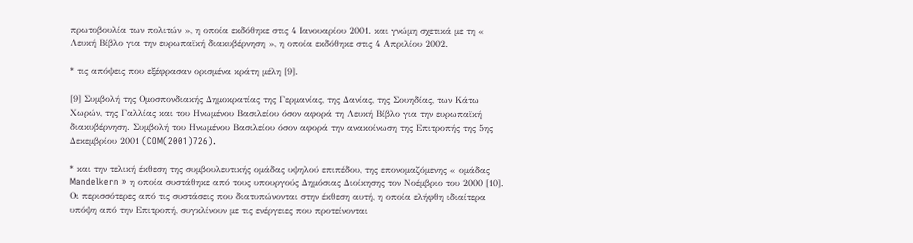πρωτοβουλία των πολιτών », η οποία εκδόθηκε στις 4 Ιανουαρίου 2001. και γνώμη σχετικά με τη « Λευκή Βίβλο για την ευρωπαϊκή διακυβέρνηση », η οποία εκδόθηκε στις 4 Απριλίου 2002.

* τις απόψεις που εξέφρασαν ορισμένα κράτη μέλη [9].

[9] Συμβολή της Ομοσπονδιακής Δημοκρατίας της Γερμανίας, της Δανίας, της Σουηδίας, των Κάτω Χωρών, της Γαλλίας και του Ηνωμένου Βασιλείου όσον αφορά τη Λευκή Βίβλο για την ευρωπαϊκή διακυβέρνηση. Συμβολή του Ηνωμένου Βασιλείου όσον αφορά την ανακοίνωση της Επιτροπής της 5ης Δεκεμβρίου 2001 (COM(2001)726).

* και την τελική έκθεση της συμβουλευτικής ομάδας υψηλού επιπέδου, της επονομαζόμενης « ομάδας Mandelkern » η οποία συστάθηκε από τους υπουργούς Δημόσιας Διοίκησης τον Νοέμβριο του 2000 [10]. Οι περισσότερες από τις συστάσεις που διατυπώνονται στην έκθεση αυτή, η οποία ελήφθη ιδιαίτερα υπόψη από την Επιτροπή, συγκλίνουν με τις ενέργειες που προτείνονται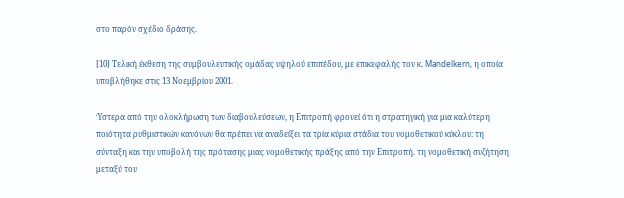στο παρόν σχέδιο δράσης.

[10] Τελική έκθεση της συμβουλευτικής ομάδας υψηλού επιπέδου, με επικεφαλής τον κ. Mandelkern, η οποία υποβλήθηκε στις 13 Νοεμβρίου 2001.

Ύστερα από την ολοκλήρωση των διαβουλεύσεων, η Επιτροπή φρονεί ότι η στρατηγική για μια καλύτερη ποιότητα ρυθμιστικών κανόνων θα πρέπει να αναδείξει τα τρία κύρια στάδια του νομοθετικού κύκλου: τη σύνταξη και την υποβολή της πρότασης μιας νομοθετικής πράξης από την Επιτροπή. τη νομοθετική συζήτηση μεταξύ του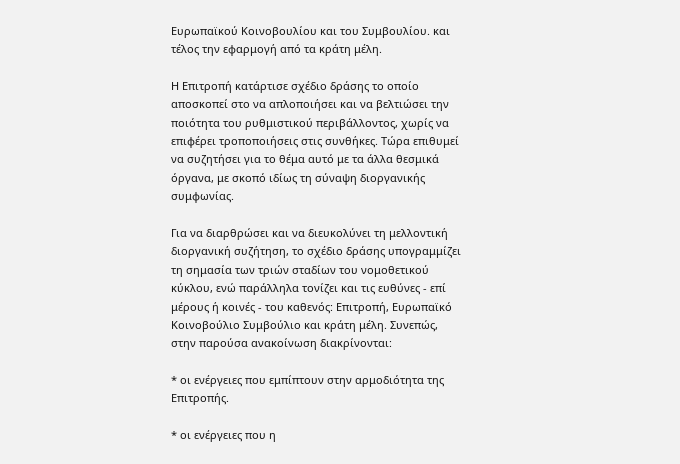Ευρωπαϊκού Κοινοβουλίου και του Συμβουλίου. και τέλος την εφαρμογή από τα κράτη μέλη.

Η Επιτροπή κατάρτισε σχέδιο δράσης το οποίο αποσκοπεί στο να απλοποιήσει και να βελτιώσει την ποιότητα του ρυθμιστικού περιβάλλοντος, χωρίς να επιφέρει τροποποιήσεις στις συνθήκες. Τώρα επιθυμεί να συζητήσει για το θέμα αυτό με τα άλλα θεσμικά όργανα, με σκοπό ιδίως τη σύναψη διοργανικής συμφωνίας.

Για να διαρθρώσει και να διευκολύνει τη μελλοντική διοργανική συζήτηση, το σχέδιο δράσης υπογραμμίζει τη σημασία των τριών σταδίων του νομοθετικού κύκλου, ενώ παράλληλα τονίζει και τις ευθύνες - επί μέρους ή κοινές - του καθενός: Επιτροπή, Ευρωπαϊκό Κοινοβούλιο Συμβούλιο και κράτη μέλη. Συνεπώς, στην παρούσα ανακοίνωση διακρίνονται:

* οι ενέργειες που εμπίπτουν στην αρμοδιότητα της Επιτροπής.

* οι ενέργειες που η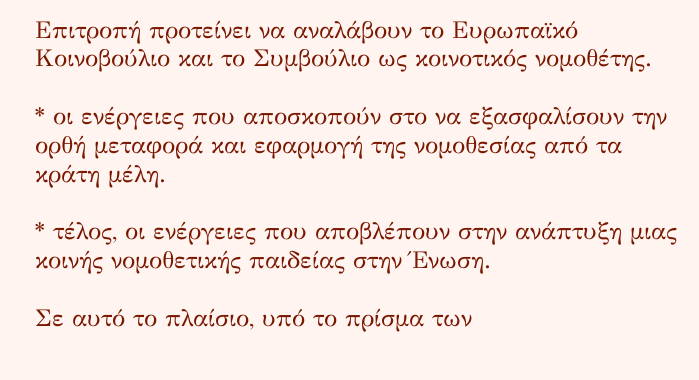Επιτροπή προτείνει να αναλάβουν το Ευρωπαϊκό Κοινοβούλιο και το Συμβούλιο ως κοινοτικός νομοθέτης.

* οι ενέργειες που αποσκοπούν στο να εξασφαλίσουν την ορθή μεταφορά και εφαρμογή της νομοθεσίας από τα κράτη μέλη.

* τέλος, οι ενέργειες που αποβλέπουν στην ανάπτυξη μιας κοινής νομοθετικής παιδείας στην Ένωση.

Σε αυτό το πλαίσιο, υπό το πρίσμα των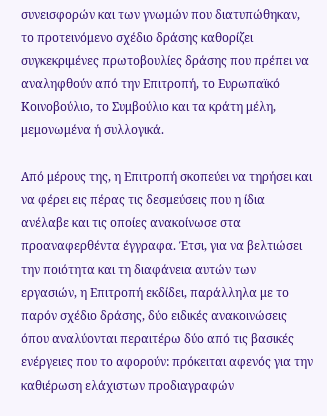συνεισφορών και των γνωμών που διατυπώθηκαν, το προτεινόμενο σχέδιο δράσης καθορίζει συγκεκριμένες πρωτοβουλίες δράσης που πρέπει να αναληφθούν από την Επιτροπή, το Ευρωπαϊκό Κοινοβούλιο, το Συμβούλιο και τα κράτη μέλη, μεμονωμένα ή συλλογικά.

Από μέρους της, η Επιτροπή σκοπεύει να τηρήσει και να φέρει εις πέρας τις δεσμεύσεις που η ίδια ανέλαβε και τις οποίες ανακοίνωσε στα προαναφερθέντα έγγραφα. Έτσι, για να βελτιώσει την ποιότητα και τη διαφάνεια αυτών των εργασιών, η Επιτροπή εκδίδει, παράλληλα με το παρόν σχέδιο δράσης, δύο ειδικές ανακοινώσεις όπου αναλύονται περαιτέρω δύο από τις βασικές ενέργειες που το αφορούν: πρόκειται αφενός για την καθιέρωση ελάχιστων προδιαγραφών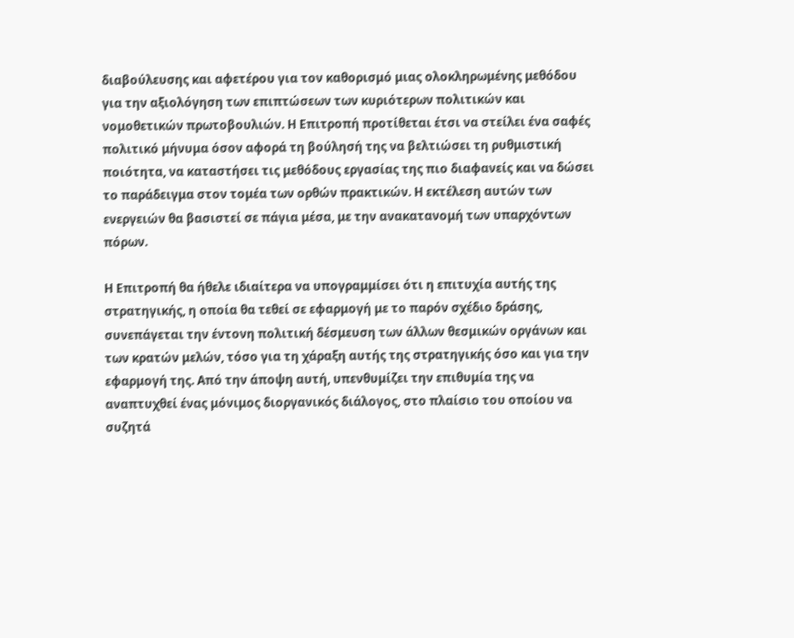διαβούλευσης και αφετέρου για τον καθορισμό μιας ολοκληρωμένης μεθόδου για την αξιολόγηση των επιπτώσεων των κυριότερων πολιτικών και νομοθετικών πρωτοβουλιών. Η Επιτροπή προτίθεται έτσι να στείλει ένα σαφές πολιτικό μήνυμα όσον αφορά τη βούλησή της να βελτιώσει τη ρυθμιστική ποιότητα, να καταστήσει τις μεθόδους εργασίας της πιο διαφανείς και να δώσει το παράδειγμα στον τομέα των ορθών πρακτικών. Η εκτέλεση αυτών των ενεργειών θα βασιστεί σε πάγια μέσα, με την ανακατανομή των υπαρχόντων πόρων.

Η Επιτροπή θα ήθελε ιδιαίτερα να υπογραμμίσει ότι η επιτυχία αυτής της στρατηγικής, η οποία θα τεθεί σε εφαρμογή με το παρόν σχέδιο δράσης, συνεπάγεται την έντονη πολιτική δέσμευση των άλλων θεσμικών οργάνων και των κρατών μελών, τόσο για τη χάραξη αυτής της στρατηγικής όσο και για την εφαρμογή της. Από την άποψη αυτή, υπενθυμίζει την επιθυμία της να αναπτυχθεί ένας μόνιμος διοργανικός διάλογος, στο πλαίσιο του οποίου να συζητά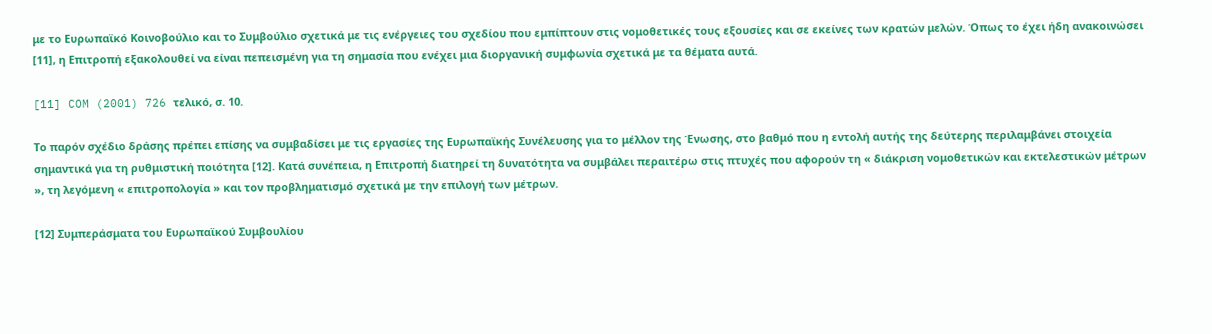με το Ευρωπαϊκό Κοινοβούλιο και το Συμβούλιο σχετικά με τις ενέργειες του σχεδίου που εμπίπτουν στις νομοθετικές τους εξουσίες και σε εκείνες των κρατών μελών. Όπως το έχει ήδη ανακοινώσει [11], η Επιτροπή εξακολουθεί να είναι πεπεισμένη για τη σημασία που ενέχει μια διοργανική συμφωνία σχετικά με τα θέματα αυτά.

[11] COM (2001) 726 τελικό, σ. 10.

Το παρόν σχέδιο δράσης πρέπει επίσης να συμβαδίσει με τις εργασίες της Ευρωπαϊκής Συνέλευσης για το μέλλον της Ένωσης, στο βαθμό που η εντολή αυτής της δεύτερης περιλαμβάνει στοιχεία σημαντικά για τη ρυθμιστική ποιότητα [12]. Κατά συνέπεια, η Επιτροπή διατηρεί τη δυνατότητα να συμβάλει περαιτέρω στις πτυχές που αφορούν τη « διάκριση νομοθετικών και εκτελεστικών μέτρων », τη λεγόμενη « επιτροπολογία » και τον προβληματισμό σχετικά με την επιλογή των μέτρων.

[12] Συμπεράσματα του Ευρωπαϊκού Συμβουλίου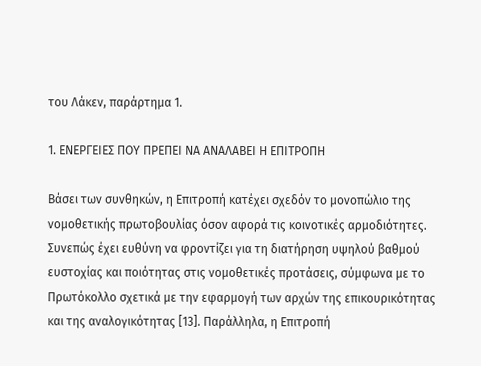του Λάκεν, παράρτημα 1.

1. ΕΝΕΡΓΕΙΕΣ ΠΟΥ ΠΡΕΠΕΙ ΝΑ ΑΝΑΛΑΒΕΙ Η ΕΠΙΤΡΟΠΗ

Βάσει των συνθηκών, η Επιτροπή κατέχει σχεδόν το μονοπώλιο της νομοθετικής πρωτοβουλίας όσον αφορά τις κοινοτικές αρμοδιότητες. Συνεπώς έχει ευθύνη να φροντίζει για τη διατήρηση υψηλού βαθμού ευστοχίας και ποιότητας στις νομοθετικές προτάσεις, σύμφωνα με το Πρωτόκολλο σχετικά με την εφαρμογή των αρχών της επικουρικότητας και της αναλογικότητας [13]. Παράλληλα, η Επιτροπή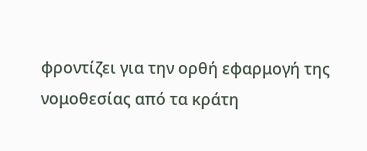φροντίζει για την ορθή εφαρμογή της νομοθεσίας από τα κράτη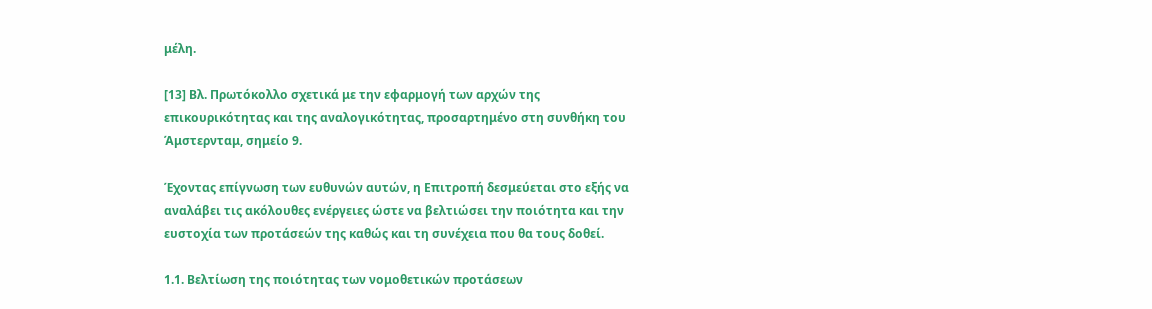μέλη.

[13] Βλ. Πρωτόκολλο σχετικά με την εφαρμογή των αρχών της επικουρικότητας και της αναλογικότητας, προσαρτημένο στη συνθήκη του Άμστερνταμ, σημείο 9.

Έχοντας επίγνωση των ευθυνών αυτών, η Επιτροπή δεσμεύεται στο εξής να αναλάβει τις ακόλουθες ενέργειες ώστε να βελτιώσει την ποιότητα και την ευστοχία των προτάσεών της καθώς και τη συνέχεια που θα τους δοθεί.

1.1. Βελτίωση της ποιότητας των νομοθετικών προτάσεων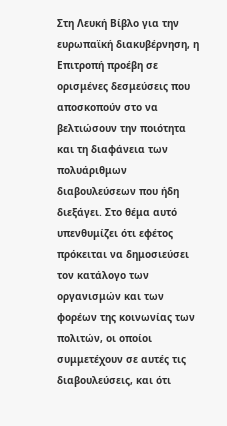Στη Λευκή Βίβλο για την ευρωπαϊκή διακυβέρνηση, η Επιτροπή προέβη σε ορισμένες δεσμεύσεις που αποσκοπούν στο να βελτιώσουν την ποιότητα και τη διαφάνεια των πολυάριθμων διαβουλεύσεων που ήδη διεξάγει. Στο θέμα αυτό υπενθυμίζει ότι εφέτος πρόκειται να δημοσιεύσει τον κατάλογο των οργανισμών και των φορέων της κοινωνίας των πολιτών, οι οποίοι συμμετέχουν σε αυτές τις διαβουλεύσεις, και ότι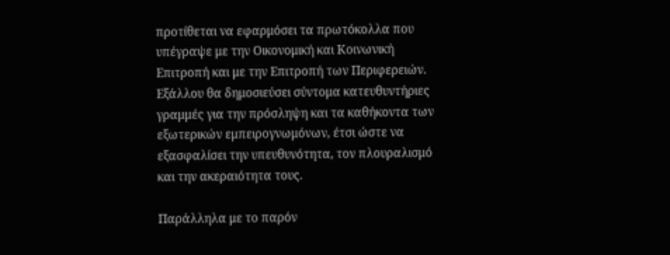προτίθεται να εφαρμόσει τα πρωτόκολλα που υπέγραψε με την Οικονομική και Κοινωνική Επιτροπή και με την Επιτροπή των Περιφερειών. Εξάλλου θα δημοσιεύσει σύντομα κατευθυντήριες γραμμές για την πρόσληψη και τα καθήκοντα των εξωτερικών εμπειρογνωμόνων, έτσι ώστε να εξασφαλίσει την υπευθυνότητα, τον πλουραλισμό και την ακεραιότητα τους.

Παράλληλα με το παρόν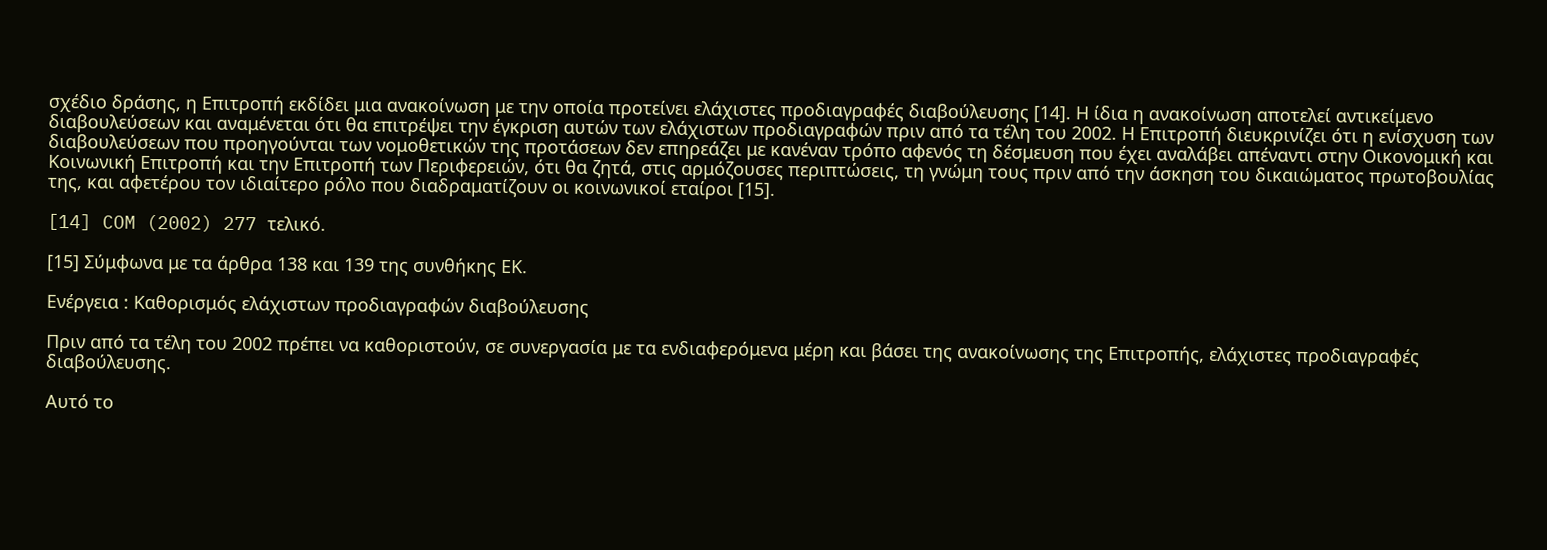σχέδιο δράσης, η Επιτροπή εκδίδει μια ανακοίνωση με την οποία προτείνει ελάχιστες προδιαγραφές διαβούλευσης [14]. Η ίδια η ανακοίνωση αποτελεί αντικείμενο διαβουλεύσεων και αναμένεται ότι θα επιτρέψει την έγκριση αυτών των ελάχιστων προδιαγραφών πριν από τα τέλη του 2002. Η Επιτροπή διευκρινίζει ότι η ενίσχυση των διαβουλεύσεων που προηγούνται των νομοθετικών της προτάσεων δεν επηρεάζει με κανέναν τρόπο αφενός τη δέσμευση που έχει αναλάβει απέναντι στην Οικονομική και Κοινωνική Επιτροπή και την Επιτροπή των Περιφερειών, ότι θα ζητά, στις αρμόζουσες περιπτώσεις, τη γνώμη τους πριν από την άσκηση του δικαιώματος πρωτοβουλίας της, και αφετέρου τον ιδιαίτερο ρόλο που διαδραματίζουν οι κοινωνικοί εταίροι [15].

[14] COM (2002) 277 τελικό.

[15] Σύμφωνα με τα άρθρα 138 και 139 της συνθήκης ΕΚ.

Ενέργεια : Καθορισμός ελάχιστων προδιαγραφών διαβούλευσης

Πριν από τα τέλη του 2002 πρέπει να καθοριστούν, σε συνεργασία με τα ενδιαφερόμενα μέρη και βάσει της ανακοίνωσης της Επιτροπής, ελάχιστες προδιαγραφές διαβούλευσης.

Αυτό το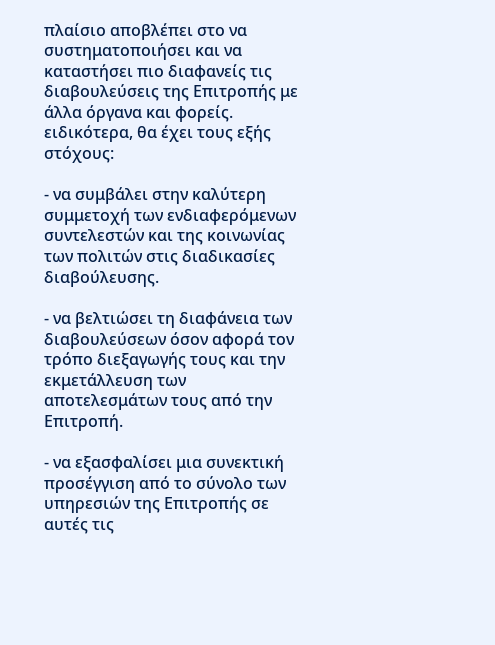πλαίσιο αποβλέπει στο να συστηματοποιήσει και να καταστήσει πιο διαφανείς τις διαβουλεύσεις της Επιτροπής με άλλα όργανα και φορείς. ειδικότερα, θα έχει τους εξής στόχους:

- να συμβάλει στην καλύτερη συμμετοχή των ενδιαφερόμενων συντελεστών και της κοινωνίας των πολιτών στις διαδικασίες διαβούλευσης.

- να βελτιώσει τη διαφάνεια των διαβουλεύσεων όσον αφορά τον τρόπο διεξαγωγής τους και την εκμετάλλευση των αποτελεσμάτων τους από την Επιτροπή.

- να εξασφαλίσει μια συνεκτική προσέγγιση από το σύνολο των υπηρεσιών της Επιτροπής σε αυτές τις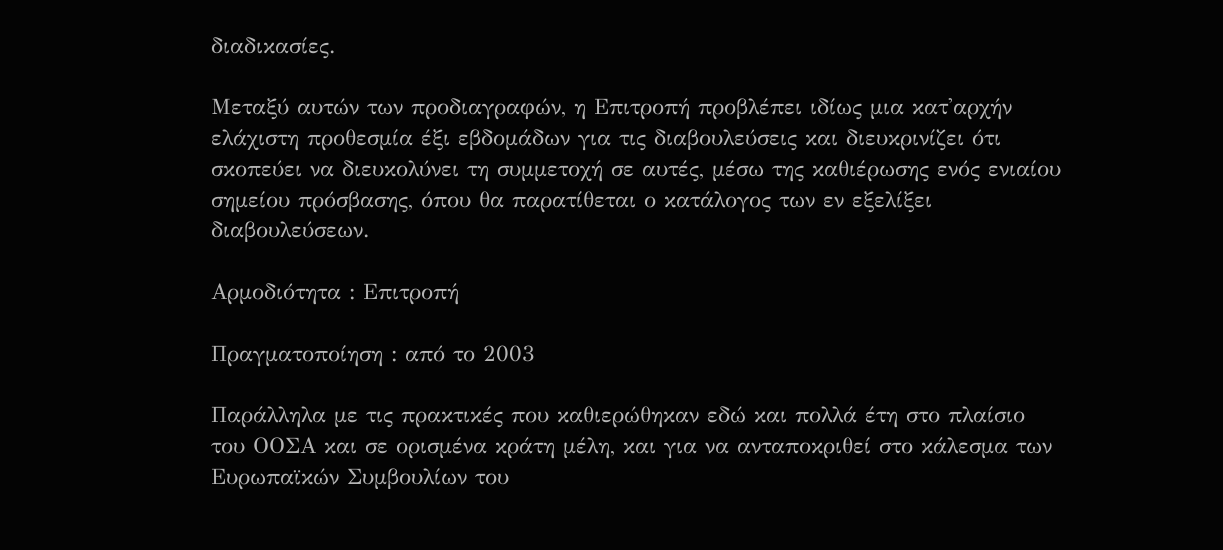διαδικασίες.

Μεταξύ αυτών των προδιαγραφών, η Επιτροπή προβλέπει ιδίως μια κατ'αρχήν ελάχιστη προθεσμία έξι εβδομάδων για τις διαβουλεύσεις και διευκρινίζει ότι σκοπεύει να διευκολύνει τη συμμετοχή σε αυτές, μέσω της καθιέρωσης ενός ενιαίου σημείου πρόσβασης, όπου θα παρατίθεται ο κατάλογος των εν εξελίξει διαβουλεύσεων.

Αρμοδιότητα : Επιτροπή

Πραγματοποίηση : από το 2003

Παράλληλα με τις πρακτικές που καθιερώθηκαν εδώ και πολλά έτη στο πλαίσιο του ΟΟΣΑ και σε ορισμένα κράτη μέλη, και για να ανταποκριθεί στο κάλεσμα των Ευρωπαϊκών Συμβουλίων του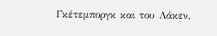Γκέτεμποργκ και του Λάκεν,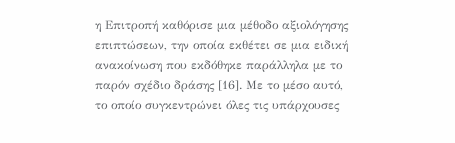η Επιτροπή καθόρισε μια μέθοδο αξιολόγησης επιπτώσεων, την οποία εκθέτει σε μια ειδική ανακοίνωση που εκδόθηκε παράλληλα με το παρόν σχέδιο δράσης [16]. Με το μέσο αυτό, το οποίο συγκεντρώνει όλες τις υπάρχουσες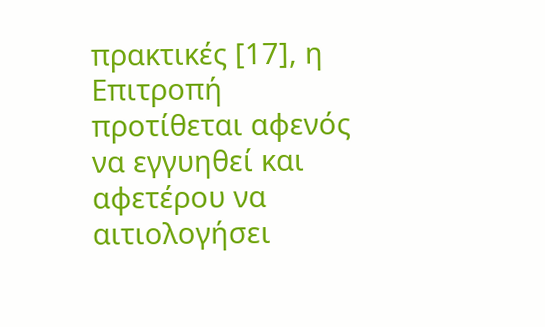πρακτικές [17], η Επιτροπή προτίθεται αφενός να εγγυηθεί και αφετέρου να αιτιολογήσει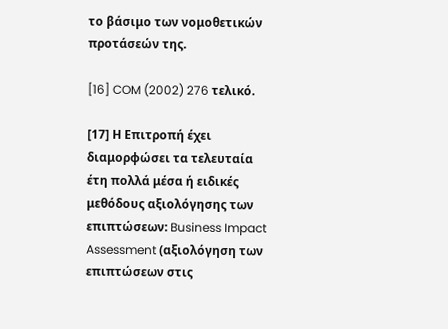το βάσιμο των νομοθετικών προτάσεών της.

[16] COM (2002) 276 τελικό.

[17] Η Επιτροπή έχει διαμορφώσει τα τελευταία έτη πολλά μέσα ή ειδικές μεθόδους αξιολόγησης των επιπτώσεων: Business Impact Assessment (αξιολόγηση των επιπτώσεων στις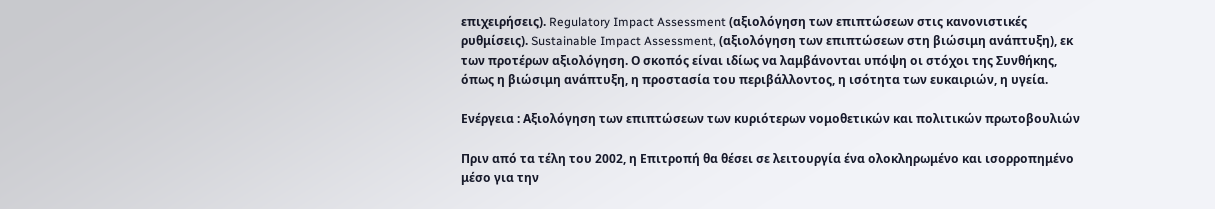επιχειρήσεις). Regulatory Impact Assessment (αξιολόγηση των επιπτώσεων στις κανονιστικές ρυθμίσεις). Sustainable Impact Assessment, (αξιολόγηση των επιπτώσεων στη βιώσιμη ανάπτυξη), εκ των προτέρων αξιολόγηση. Ο σκοπός είναι ιδίως να λαμβάνονται υπόψη οι στόχοι της Συνθήκης, όπως η βιώσιμη ανάπτυξη, η προστασία του περιβάλλοντος, η ισότητα των ευκαιριών, η υγεία.

Ενέργεια : Αξιολόγηση των επιπτώσεων των κυριότερων νομοθετικών και πολιτικών πρωτοβουλιών

Πριν από τα τέλη του 2002, η Επιτροπή θα θέσει σε λειτουργία ένα ολοκληρωμένο και ισορροπημένο μέσο για την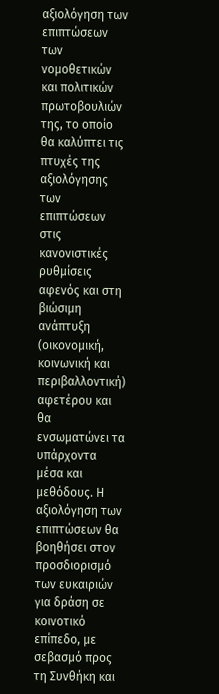αξιολόγηση των επιπτώσεων των νομοθετικών και πολιτικών πρωτοβουλιών της, το οποίο θα καλύπτει τις πτυχές της αξιολόγησης των επιπτώσεων στις κανονιστικές ρυθμίσεις αφενός και στη βιώσιμη ανάπτυξη (οικονομική, κοινωνική και περιβαλλοντική) αφετέρου και θα ενσωματώνει τα υπάρχοντα μέσα και μεθόδους. Η αξιολόγηση των επιπτώσεων θα βοηθήσει στον προσδιορισμό των ευκαιριών για δράση σε κοινοτικό επίπεδο, με σεβασμό προς τη Συνθήκη και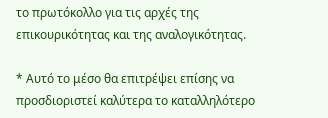το πρωτόκολλο για τις αρχές της επικουρικότητας και της αναλογικότητας.

* Αυτό το μέσο θα επιτρέψει επίσης να προσδιοριστεί καλύτερα το καταλληλότερο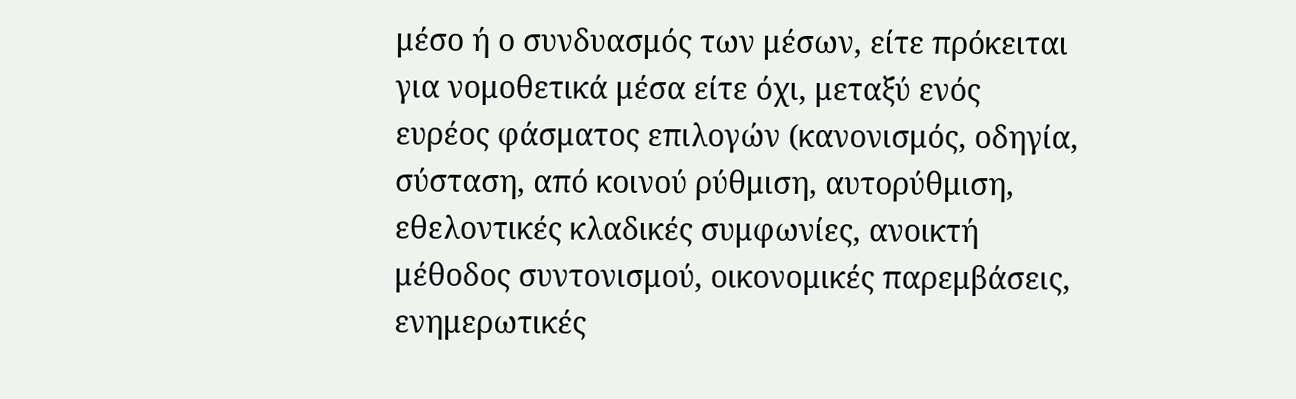μέσο ή ο συνδυασμός των μέσων, είτε πρόκειται για νομοθετικά μέσα είτε όχι, μεταξύ ενός ευρέος φάσματος επιλογών (κανονισμός, οδηγία, σύσταση, από κοινού ρύθμιση, αυτορύθμιση, εθελοντικές κλαδικές συμφωνίες, ανοικτή μέθοδος συντονισμού, οικονομικές παρεμβάσεις, ενημερωτικές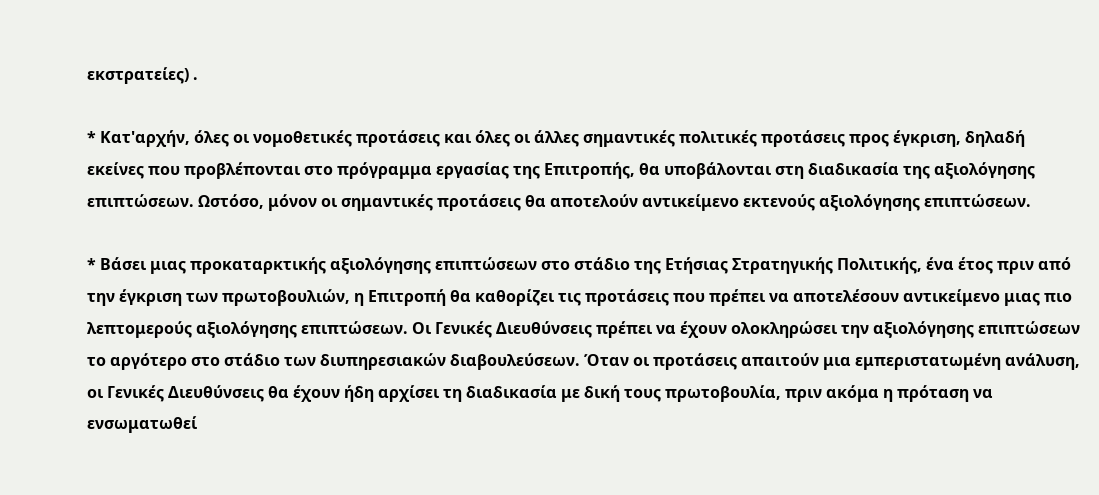εκστρατείες) .

* Κατ'αρχήν, όλες οι νομοθετικές προτάσεις και όλες οι άλλες σημαντικές πολιτικές προτάσεις προς έγκριση, δηλαδή εκείνες που προβλέπονται στο πρόγραμμα εργασίας της Επιτροπής, θα υποβάλονται στη διαδικασία της αξιολόγησης επιπτώσεων. Ωστόσο, μόνον οι σημαντικές προτάσεις θα αποτελούν αντικείμενο εκτενούς αξιολόγησης επιπτώσεων.

* Βάσει μιας προκαταρκτικής αξιολόγησης επιπτώσεων στο στάδιο της Ετήσιας Στρατηγικής Πολιτικής, ένα έτος πριν από την έγκριση των πρωτοβουλιών, η Επιτροπή θα καθορίζει τις προτάσεις που πρέπει να αποτελέσουν αντικείμενο μιας πιο λεπτομερούς αξιολόγησης επιπτώσεων. Οι Γενικές Διευθύνσεις πρέπει να έχουν ολοκληρώσει την αξιολόγησης επιπτώσεων το αργότερο στο στάδιο των διυπηρεσιακών διαβουλεύσεων. Όταν οι προτάσεις απαιτούν μια εμπεριστατωμένη ανάλυση, οι Γενικές Διευθύνσεις θα έχουν ήδη αρχίσει τη διαδικασία με δική τους πρωτοβουλία, πριν ακόμα η πρόταση να ενσωματωθεί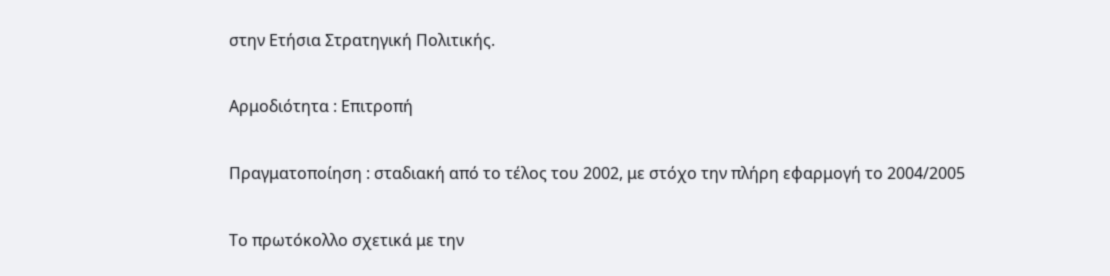στην Ετήσια Στρατηγική Πολιτικής.

Αρμοδιότητα : Επιτροπή

Πραγματοποίηση : σταδιακή από το τέλος του 2002, με στόχο την πλήρη εφαρμογή το 2004/2005

Το πρωτόκολλο σχετικά με την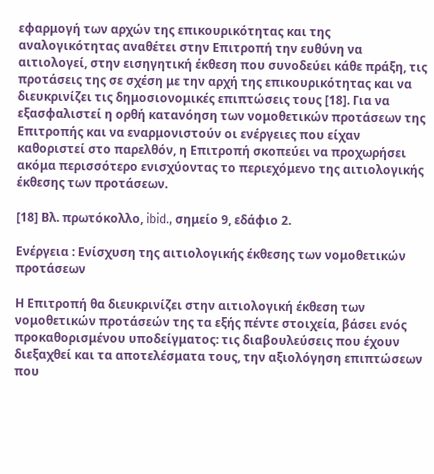εφαρμογή των αρχών της επικουρικότητας και της αναλογικότητας αναθέτει στην Επιτροπή την ευθύνη να αιτιολογεί, στην εισηγητική έκθεση που συνοδεύει κάθε πράξη, τις προτάσεις της σε σχέση με την αρχή της επικουρικότητας και να διευκρινίζει τις δημοσιονομικές επιπτώσεις τους [18]. Για να εξασφαλιστεί η ορθή κατανόηση των νομοθετικών προτάσεων της Επιτροπής και να εναρμονιστούν οι ενέργειες που είχαν καθοριστεί στο παρελθόν, η Επιτροπή σκοπεύει να προχωρήσει ακόμα περισσότερο ενισχύοντας το περιεχόμενο της αιτιολογικής έκθεσης των προτάσεων.

[18] Βλ. πρωτόκολλο, ibid., σημείο 9, εδάφιο 2.

Ενέργεια : Ενίσχυση της αιτιολογικής έκθεσης των νομοθετικών προτάσεων

Η Επιτροπή θα διευκρινίζει στην αιτιολογική έκθεση των νομοθετικών προτάσεών της τα εξής πέντε στοιχεία, βάσει ενός προκαθορισμένου υποδείγματος: τις διαβουλεύσεις που έχουν διεξαχθεί και τα αποτελέσματα τους, την αξιολόγηση επιπτώσεων που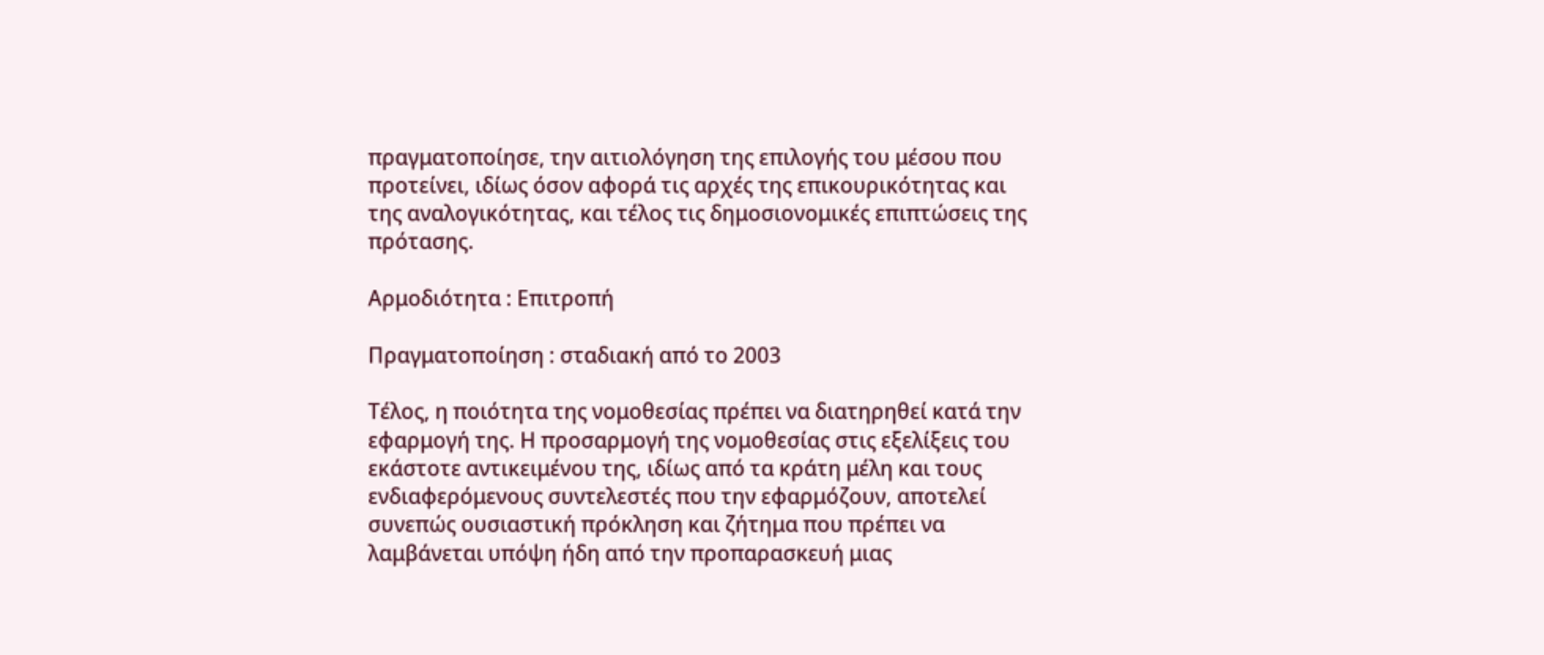πραγματοποίησε, την αιτιολόγηση της επιλογής του μέσου που προτείνει, ιδίως όσον αφορά τις αρχές της επικουρικότητας και της αναλογικότητας, και τέλος τις δημοσιονομικές επιπτώσεις της πρότασης.

Αρμοδιότητα : Επιτροπή

Πραγματοποίηση : σταδιακή από το 2003

Τέλος, η ποιότητα της νομοθεσίας πρέπει να διατηρηθεί κατά την εφαρμογή της. Η προσαρμογή της νομοθεσίας στις εξελίξεις του εκάστοτε αντικειμένου της, ιδίως από τα κράτη μέλη και τους ενδιαφερόμενους συντελεστές που την εφαρμόζουν, αποτελεί συνεπώς ουσιαστική πρόκληση και ζήτημα που πρέπει να λαμβάνεται υπόψη ήδη από την προπαρασκευή μιας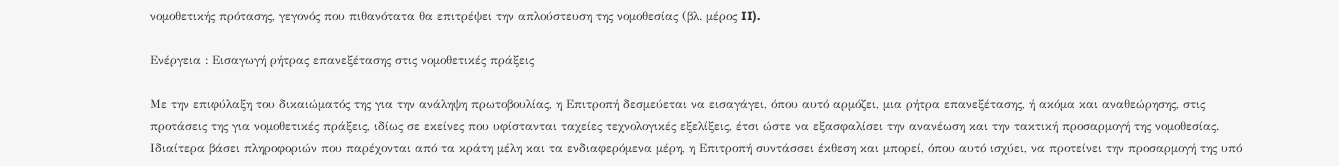νομοθετικής πρότασης, γεγονός που πιθανότατα θα επιτρέψει την απλούστευση της νομοθεσίας (βλ. μέρος II).

Ενέργεια : Εισαγωγή ρήτρας επανεξέτασης στις νομοθετικές πράξεις

Με την επιφύλαξη του δικαιώματός της για την ανάληψη πρωτοβουλίας, η Επιτροπή δεσμεύεται να εισαγάγει, όπου αυτό αρμόζει, μια ρήτρα επανεξέτασης, ή ακόμα και αναθεώρησης, στις προτάσεις της για νομοθετικές πράξεις, ιδίως σε εκείνες που υφίστανται ταχείες τεχνολογικές εξελίξεις, έτσι ώστε να εξασφαλίσει την ανανέωση και την τακτική προσαρμογή της νομοθεσίας. Ιδιαίτερα βάσει πληροφοριών που παρέχονται από τα κράτη μέλη και τα ενδιαφερόμενα μέρη, η Επιτροπή συντάσσει έκθεση και μπορεί, όπου αυτό ισχύει, να προτείνει την προσαρμογή της υπό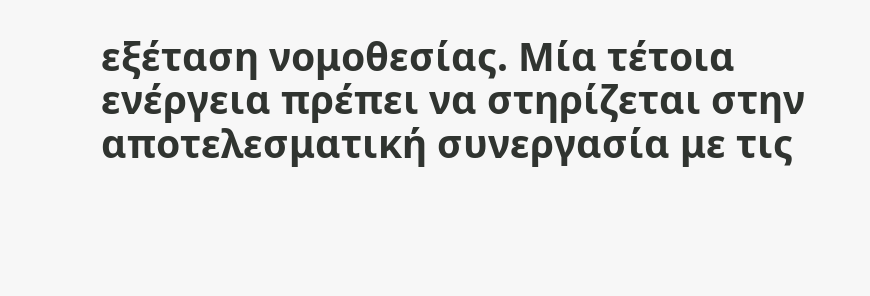εξέταση νομοθεσίας. Μία τέτοια ενέργεια πρέπει να στηρίζεται στην αποτελεσματική συνεργασία με τις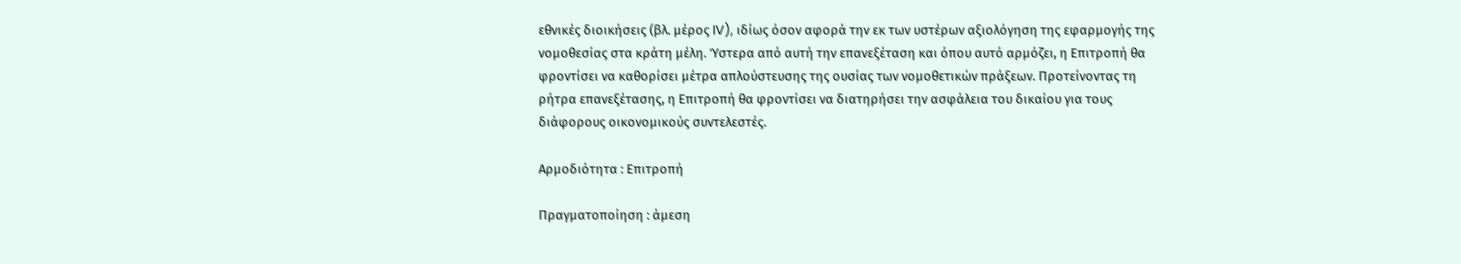εθνικές διοικήσεις (βλ. μέρος IV), ιδίως όσον αφορά την εκ των υστέρων αξιολόγηση της εφαρμογής της νομοθεσίας στα κράτη μέλη. Ύστερα από αυτή την επανεξέταση και όπου αυτό αρμόζει, η Επιτροπή θα φροντίσει να καθορίσει μέτρα απλούστευσης της ουσίας των νομοθετικών πράξεων. Προτείνοντας τη ρήτρα επανεξέτασης, η Επιτροπή θα φροντίσει να διατηρήσει την ασφάλεια του δικαίου για τους διάφορους οικονομικούς συντελεστές.

Αρμοδιότητα : Επιτροπή

Πραγματοποίηση : άμεση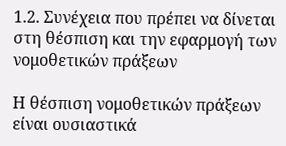1.2. Συνέχεια που πρέπει να δίνεται στη θέσπιση και την εφαρμογή των νομοθετικών πράξεων

Η θέσπιση νομοθετικών πράξεων είναι ουσιαστικά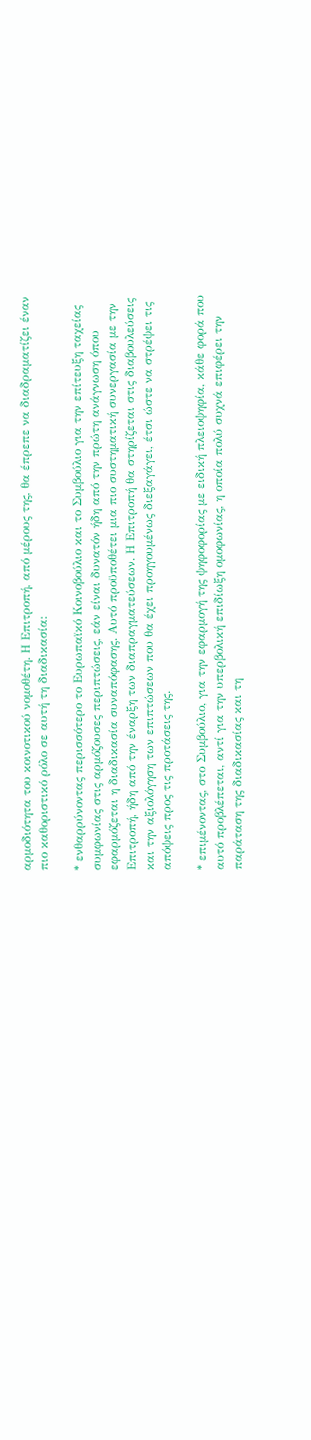αρμοδιότητα του κοινοτικού νομοθέτη. Η Επιτροπή, από μέρους της, θα έπρεπε να διαδραματίζει έναν πιο καθοριστικό ρόλο σε αυτή τη διαδικασία:

* ενθαρρύνοντας περισσότερο το Ευρωπαϊκό Κοινοβούλιο και το Συμβούλιο για την επίτευξη ταχείας συμφωνίας στις αρμόζουσες περιπτώσεις, εάν είναι δυνατόν ήδη από την πρώτη ανάγνωση όπου εφαρμόζεται η διαδικασία συναπόφασης. Αυτό προϋποθέτει μια πιο συστηματική συνεργασία με την Επιτροπή, ήδη από την έναρξη των διαπραγματεύσεων. Η Επιτροπή θα στηρίζεται στις διαβουλεύσεις και την αξιολόγηση των επιπτώσεων που θα έχει προηγουμένως διεξαγάγει, έτσι ώστε να στρέψει τις απόψεις προς τις προτάσεις της.

* επιμένοντας, στο Συμβούλιο, για την εφαρμογή της ψηφοφορίας με ειδική πλειοψηφία, κάθε φορά που αυτό προβλέπεται, αντί για την υπερβολική επιδίωξη ομοφωνίας, η οποία πολύ συχνά επιφέρει την παράταση της διαδικασίας και τη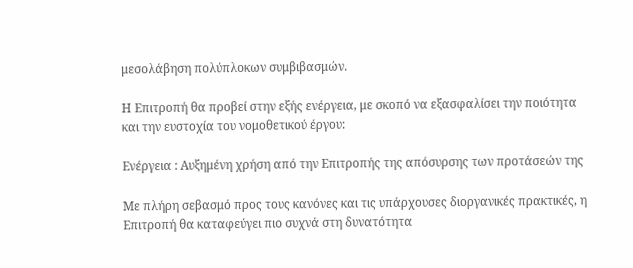μεσολάβηση πολύπλοκων συμβιβασμών.

Η Επιτροπή θα προβεί στην εξής ενέργεια, με σκοπό να εξασφαλίσει την ποιότητα και την ευστοχία του νομοθετικού έργου:

Ενέργεια : Αυξημένη χρήση από την Επιτροπής της απόσυρσης των προτάσεών της

Με πλήρη σεβασμό προς τους κανόνες και τις υπάρχουσες διοργανικές πρακτικές, η Επιτροπή θα καταφεύγει πιο συχνά στη δυνατότητα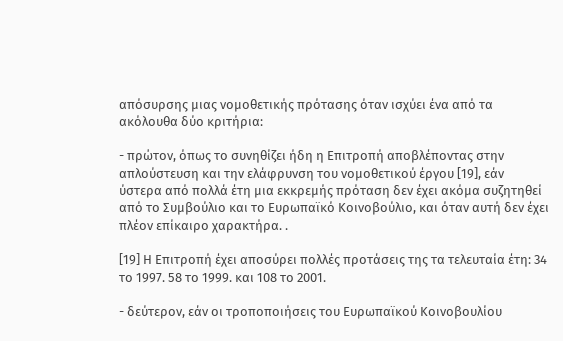απόσυρσης μιας νομοθετικής πρότασης όταν ισχύει ένα από τα ακόλουθα δύο κριτήρια:

- πρώτον, όπως το συνηθίζει ήδη η Επιτροπή αποβλέποντας στην απλούστευση και την ελάφρυνση του νομοθετικού έργου [19], εάν ύστερα από πολλά έτη μια εκκρεμής πρόταση δεν έχει ακόμα συζητηθεί από το Συμβούλιο και το Ευρωπαϊκό Κοινοβούλιο, και όταν αυτή δεν έχει πλέον επίκαιρο χαρακτήρα. .

[19] Η Επιτροπή έχει αποσύρει πολλές προτάσεις της τα τελευταία έτη: 34 το 1997. 58 το 1999. και 108 το 2001.

- δεύτερον, εάν οι τροποποιήσεις του Ευρωπαϊκού Κοινοβουλίου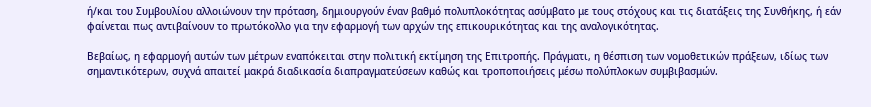ή/και του Συμβουλίου αλλοιώνουν την πρόταση, δημιουργούν έναν βαθμό πολυπλοκότητας ασύμβατο με τους στόχους και τις διατάξεις της Συνθήκης, ή εάν φαίνεται πως αντιβαίνουν το πρωτόκολλο για την εφαρμογή των αρχών της επικουρικότητας και της αναλογικότητας.

Βεβαίως, η εφαρμογή αυτών των μέτρων εναπόκειται στην πολιτική εκτίμηση της Επιτροπής. Πράγματι, η θέσπιση των νομοθετικών πράξεων, ιδίως των σημαντικότερων, συχνά απαιτεί μακρά διαδικασία διαπραγματεύσεων καθώς και τροποποιήσεις μέσω πολύπλοκων συμβιβασμών.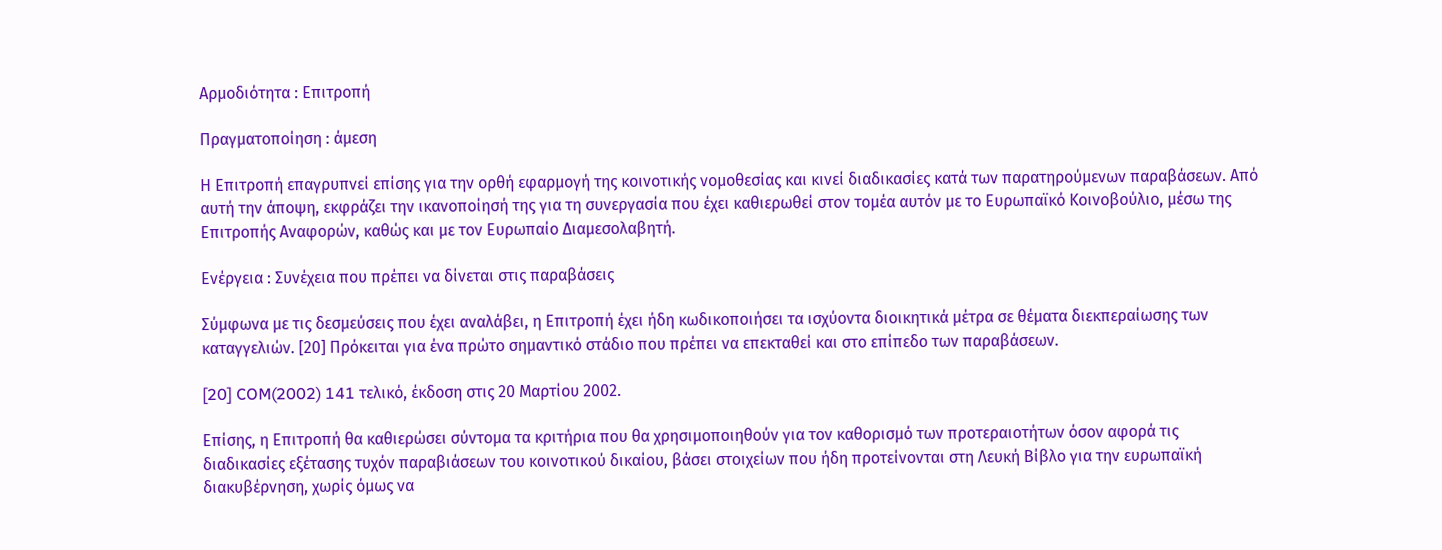Αρμοδιότητα : Επιτροπή

Πραγματοποίηση : άμεση

Η Επιτροπή επαγρυπνεί επίσης για την ορθή εφαρμογή της κοινοτικής νομοθεσίας και κινεί διαδικασίες κατά των παρατηρούμενων παραβάσεων. Από αυτή την άποψη, εκφράζει την ικανοποίησή της για τη συνεργασία που έχει καθιερωθεί στον τομέα αυτόν με το Ευρωπαϊκό Κοινοβούλιο, μέσω της Επιτροπής Αναφορών, καθώς και με τον Ευρωπαίο Διαμεσολαβητή.

Ενέργεια : Συνέχεια που πρέπει να δίνεται στις παραβάσεις

Σύμφωνα με τις δεσμεύσεις που έχει αναλάβει, η Επιτροπή έχει ήδη κωδικοποιήσει τα ισχύοντα διοικητικά μέτρα σε θέματα διεκπεραίωσης των καταγγελιών. [20] Πρόκειται για ένα πρώτο σημαντικό στάδιο που πρέπει να επεκταθεί και στο επίπεδο των παραβάσεων.

[20] COM(2002) 141 τελικό, έκδοση στις 20 Μαρτίου 2002.

Επίσης, η Επιτροπή θα καθιερώσει σύντομα τα κριτήρια που θα χρησιμοποιηθούν για τον καθορισμό των προτεραιοτήτων όσον αφορά τις διαδικασίες εξέτασης τυχόν παραβιάσεων του κοινοτικού δικαίου, βάσει στοιχείων που ήδη προτείνονται στη Λευκή Βίβλο για την ευρωπαϊκή διακυβέρνηση, χωρίς όμως να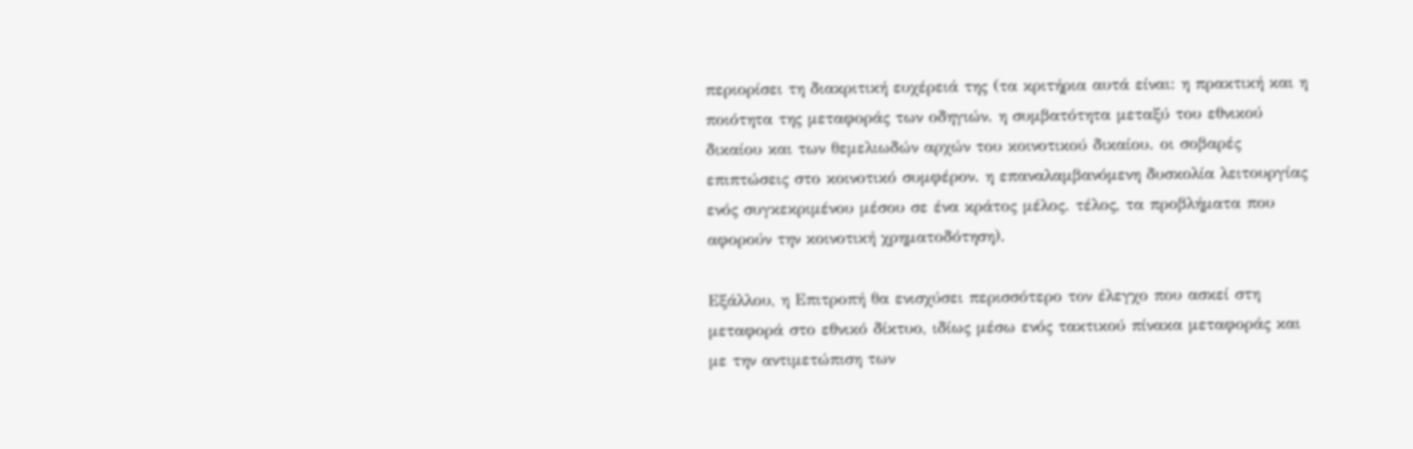περιορίσει τη διακριτική ευχέρειά της (τα κριτήρια αυτά είναι: η πρακτική και η ποιότητα της μεταφοράς των οδηγιών. η συμβατότητα μεταξύ του εθνικού δικαίου και των θεμελιωδών αρχών του κοινοτικού δικαίου. οι σοβαρές επιπτώσεις στο κοινοτικό συμφέρον. η επαναλαμβανόμενη δυσκολία λειτουργίας ενός συγκεκριμένου μέσου σε ένα κράτος μέλος. τέλος, τα προβλήματα που αφορούν την κοινοτική χρηματοδότηση).

Εξάλλου, η Επιτροπή θα ενισχύσει περισσότερο τον έλεγχο που ασκεί στη μεταφορά στο εθνικό δίκτυο, ιδίως μέσω ενός τακτικού πίνακα μεταφοράς και με την αντιμετώπιση των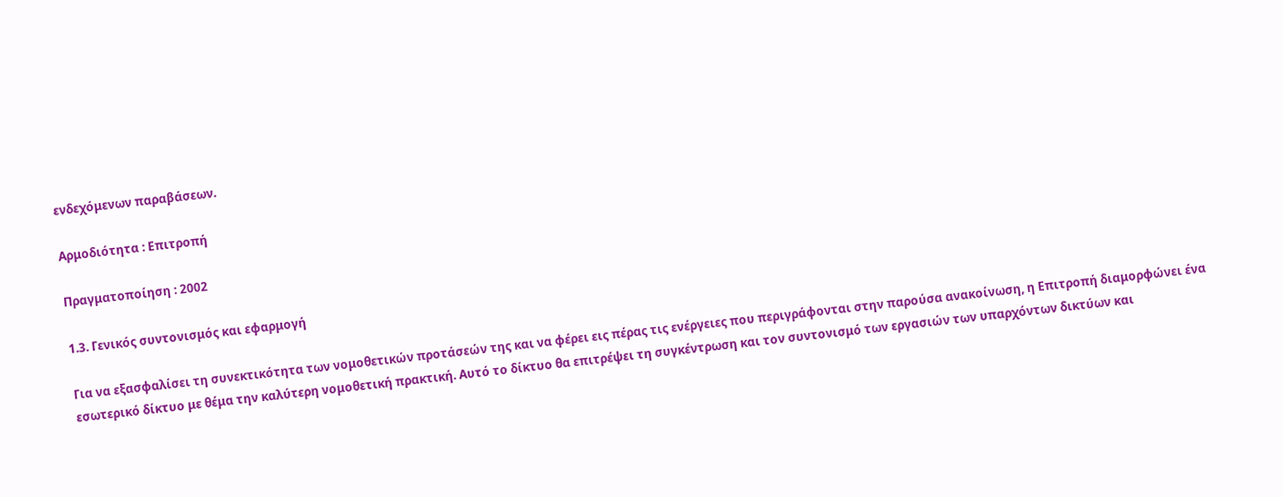ενδεχόμενων παραβάσεων.

Αρμοδιότητα : Επιτροπή

Πραγματοποίηση : 2002

1.3. Γενικός συντονισμός και εφαρμογή

Για να εξασφαλίσει τη συνεκτικότητα των νομοθετικών προτάσεών της και να φέρει εις πέρας τις ενέργειες που περιγράφονται στην παρούσα ανακοίνωση, η Επιτροπή διαμορφώνει ένα εσωτερικό δίκτυο με θέμα την καλύτερη νομοθετική πρακτική. Αυτό το δίκτυο θα επιτρέψει τη συγκέντρωση και τον συντονισμό των εργασιών των υπαρχόντων δικτύων και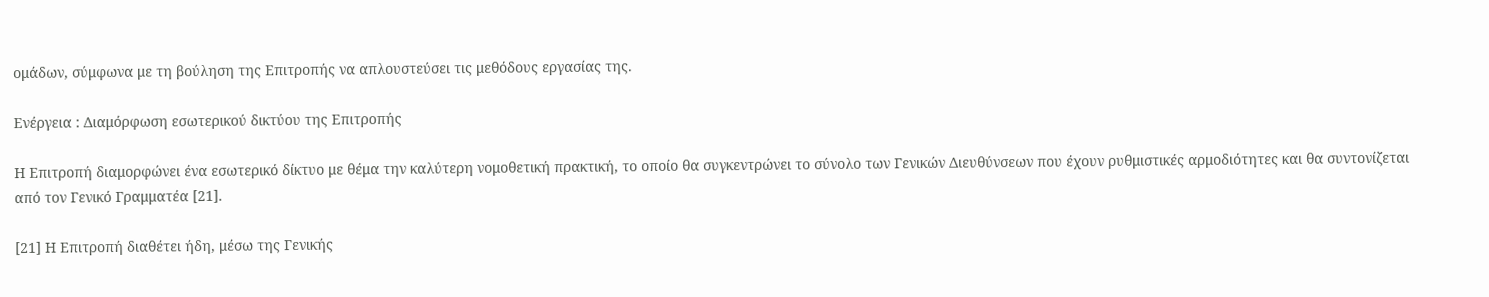ομάδων, σύμφωνα με τη βούληση της Επιτροπής να απλουστεύσει τις μεθόδους εργασίας της.

Ενέργεια : Διαμόρφωση εσωτερικού δικτύου της Επιτροπής

Η Επιτροπή διαμορφώνει ένα εσωτερικό δίκτυο με θέμα την καλύτερη νομοθετική πρακτική, το οποίο θα συγκεντρώνει το σύνολο των Γενικών Διευθύνσεων που έχουν ρυθμιστικές αρμοδιότητες και θα συντονίζεται από τον Γενικό Γραμματέα [21].

[21] Η Επιτροπή διαθέτει ήδη, μέσω της Γενικής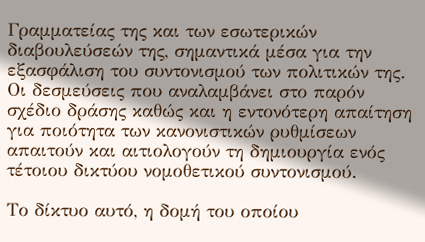Γραμματείας της και των εσωτερικών διαβουλεύσεών της, σημαντικά μέσα για την εξασφάλιση του συντονισμού των πολιτικών της. Οι δεσμεύσεις που αναλαμβάνει στο παρόν σχέδιο δράσης καθώς και η εντονότερη απαίτηση για ποιότητα των κανονιστικών ρυθμίσεων απαιτούν και αιτιολογούν τη δημιουργία ενός τέτοιου δικτύου νομοθετικού συντονισμού.

Το δίκτυο αυτό, η δομή του οποίου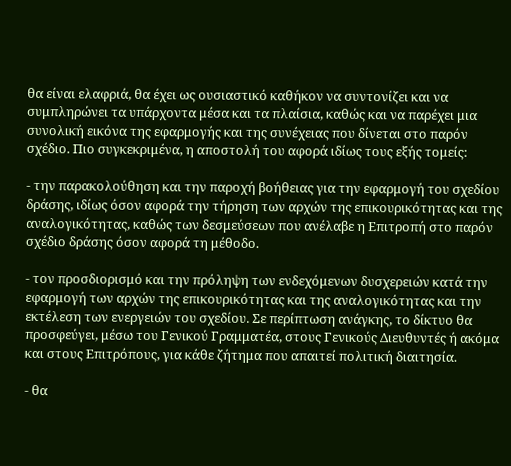θα είναι ελαφριά, θα έχει ως ουσιαστικό καθήκον να συντονίζει και να συμπληρώνει τα υπάρχοντα μέσα και τα πλαίσια, καθώς και να παρέχει μια συνολική εικόνα της εφαρμογής και της συνέχειας που δίνεται στο παρόν σχέδιο. Πιο συγκεκριμένα, η αποστολή του αφορά ιδίως τους εξής τομείς:

- την παρακολούθηση και την παροχή βοήθειας για την εφαρμογή του σχεδίου δράσης, ιδίως όσον αφορά την τήρηση των αρχών της επικουρικότητας και της αναλογικότητας, καθώς των δεσμεύσεων που ανέλαβε η Επιτροπή στο παρόν σχέδιο δράσης όσον αφορά τη μέθοδο.

- τον προσδιορισμό και την πρόληψη των ενδεχόμενων δυσχερειών κατά την εφαρμογή των αρχών της επικουρικότητας και της αναλογικότητας και την εκτέλεση των ενεργειών του σχεδίου. Σε περίπτωση ανάγκης, το δίκτυο θα προσφεύγει, μέσω του Γενικού Γραμματέα, στους Γενικούς Διευθυντές ή ακόμα και στους Επιτρόπους, για κάθε ζήτημα που απαιτεί πολιτική διαιτησία.

- θα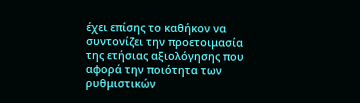έχει επίσης το καθήκον να συντονίζει την προετοιμασία της ετήσιας αξιολόγησης που αφορά την ποιότητα των ρυθμιστικών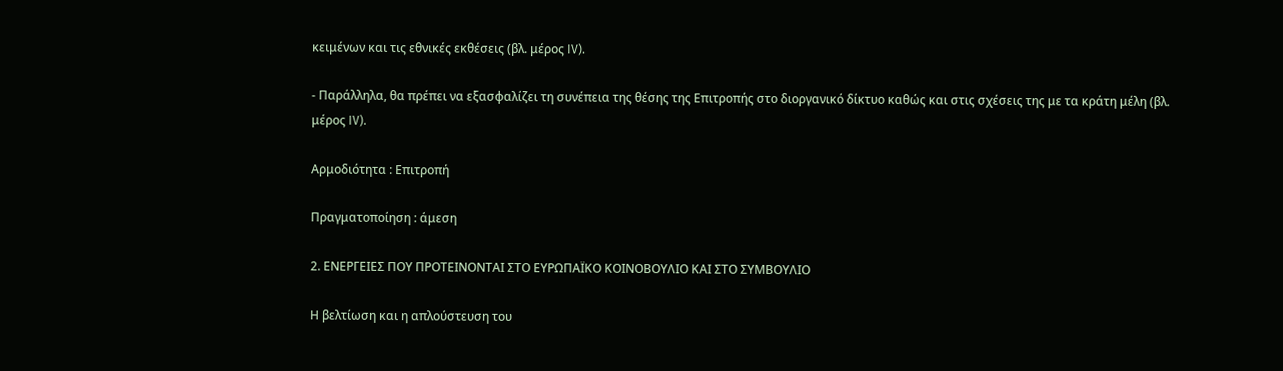κειμένων και τις εθνικές εκθέσεις (βλ. μέρος IV).

- Παράλληλα, θα πρέπει να εξασφαλίζει τη συνέπεια της θέσης της Επιτροπής στο διοργανικό δίκτυο καθώς και στις σχέσεις της με τα κράτη μέλη (βλ. μέρος IV).

Αρμοδιότητα : Επιτροπή

Πραγματοποίηση : άμεση

2. ΕΝΕΡΓΕΙΕΣ ΠΟΥ ΠΡΟΤΕΙΝΟΝΤΑΙ ΣΤΟ ΕΥΡΩΠΑΪΚΟ ΚΟΙΝΟΒΟΥΛΙΟ ΚΑΙ ΣΤΟ ΣΥΜΒΟΥΛΙΟ

Η βελτίωση και η απλούστευση του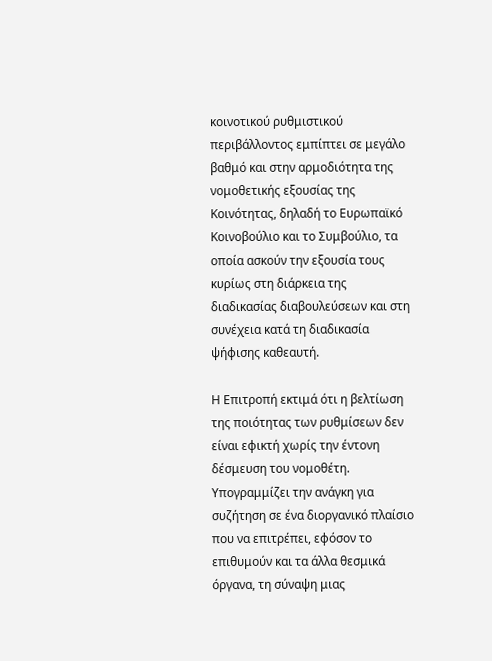κοινοτικού ρυθμιστικού περιβάλλοντος εμπίπτει σε μεγάλο βαθμό και στην αρμοδιότητα της νομοθετικής εξουσίας της Κοινότητας, δηλαδή το Ευρωπαϊκό Κοινοβούλιο και το Συμβούλιο, τα οποία ασκούν την εξουσία τους κυρίως στη διάρκεια της διαδικασίας διαβουλεύσεων και στη συνέχεια κατά τη διαδικασία ψήφισης καθεαυτή.

Η Επιτροπή εκτιμά ότι η βελτίωση της ποιότητας των ρυθμίσεων δεν είναι εφικτή χωρίς την έντονη δέσμευση του νομοθέτη. Υπογραμμίζει την ανάγκη για συζήτηση σε ένα διοργανικό πλαίσιο που να επιτρέπει, εφόσον το επιθυμούν και τα άλλα θεσμικά όργανα, τη σύναψη μιας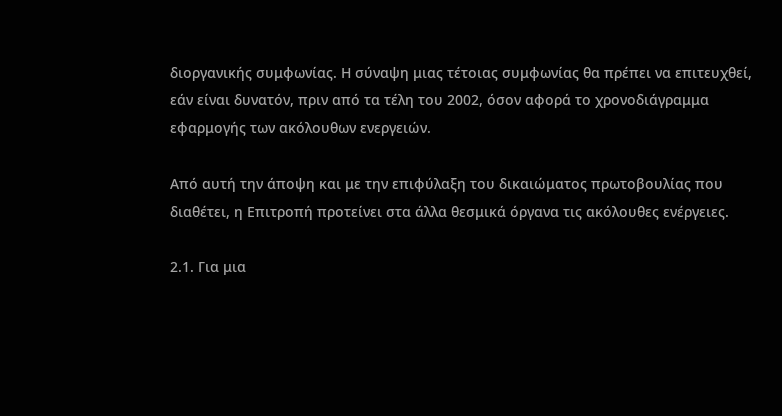διοργανικής συμφωνίας. Η σύναψη μιας τέτοιας συμφωνίας θα πρέπει να επιτευχθεί, εάν είναι δυνατόν, πριν από τα τέλη του 2002, όσον αφορά το χρονοδιάγραμμα εφαρμογής των ακόλουθων ενεργειών.

Από αυτή την άποψη και με την επιφύλαξη του δικαιώματος πρωτοβουλίας που διαθέτει, η Επιτροπή προτείνει στα άλλα θεσμικά όργανα τις ακόλουθες ενέργειες.

2.1. Για μια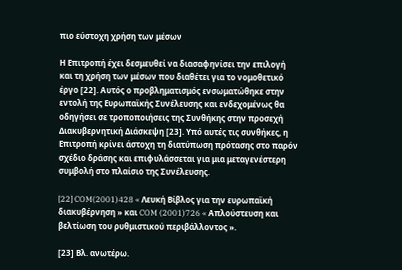πιο εύστοχη χρήση των μέσων

Η Επιτροπή έχει δεσμευθεί να διασαφηνίσει την επιλογή και τη χρήση των μέσων που διαθέτει για το νομοθετικό έργο [22]. Αυτός ο προβληματισμός ενσωματώθηκε στην εντολή της Ευρωπαϊκής Συνέλευσης και ενδεχομένως θα οδηγήσει σε τροποποιήσεις της Συνθήκης στην προσεχή Διακυβερνητική Διάσκεψη [23]. Υπό αυτές τις συνθήκες, η Επιτροπή κρίνει άστοχη τη διατύπωση πρότασης στο παρόν σχέδιο δράσης και επιφυλάσσεται για μια μεταγενέστερη συμβολή στο πλαίσιο της Συνέλευσης.

[22] COM(2001)428 « Λευκή Βίβλος για την ευρωπαϊκή διακυβέρνηση » και COM (2001)726 « Απλούστευση και βελτίωση του ρυθμιστικού περιβάλλοντος ».

[23] Βλ. ανωτέρω.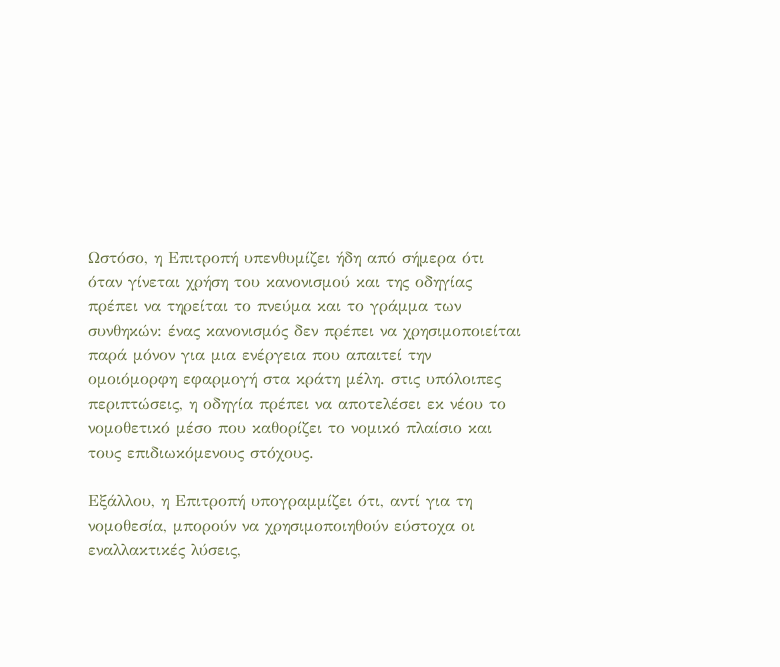Ωστόσο, η Επιτροπή υπενθυμίζει ήδη από σήμερα ότι όταν γίνεται χρήση του κανονισμού και της οδηγίας πρέπει να τηρείται το πνεύμα και το γράμμα των συνθηκών: ένας κανονισμός δεν πρέπει να χρησιμοποιείται παρά μόνον για μια ενέργεια που απαιτεί την ομοιόμορφη εφαρμογή στα κράτη μέλη. στις υπόλοιπες περιπτώσεις, η οδηγία πρέπει να αποτελέσει εκ νέου το νομοθετικό μέσο που καθορίζει το νομικό πλαίσιο και τους επιδιωκόμενους στόχους.

Εξάλλου, η Επιτροπή υπογραμμίζει ότι, αντί για τη νομοθεσία, μπορούν να χρησιμοποιηθούν εύστοχα οι εναλλακτικές λύσεις,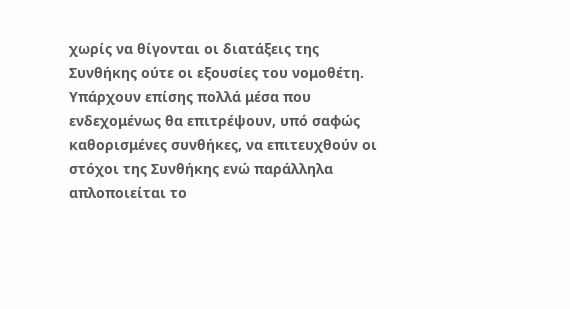χωρίς να θίγονται οι διατάξεις της Συνθήκης ούτε οι εξουσίες του νομοθέτη. Υπάρχουν επίσης πολλά μέσα που ενδεχομένως θα επιτρέψουν, υπό σαφώς καθορισμένες συνθήκες, να επιτευχθούν οι στόχοι της Συνθήκης ενώ παράλληλα απλοποιείται το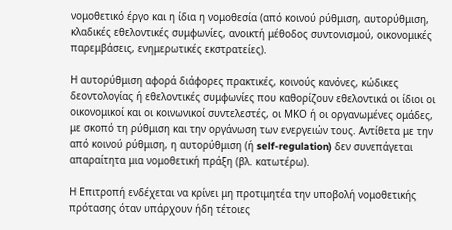νομοθετικό έργο και η ίδια η νομοθεσία (από κοινού ρύθμιση, αυτορύθμιση, κλαδικές εθελοντικές συμφωνίες, ανοικτή μέθοδος συντονισμού, οικονομικές παρεμβάσεις, ενημερωτικές εκστρατείες).

Η αυτορύθμιση αφορά διάφορες πρακτικές, κοινούς κανόνες, κώδικες δεοντολογίας ή εθελοντικές συμφωνίες που καθορίζουν εθελοντικά οι ίδιοι οι οικονομικοί και οι κοινωνικοί συντελεστές, οι ΜΚΟ ή οι οργανωμένες ομάδες, με σκοπό τη ρύθμιση και την οργάνωση των ενεργειών τους. Αντίθετα με την από κοινού ρύθμιση, η αυτορύθμιση (ή self-regulation) δεν συνεπάγεται απαραίτητα μια νομοθετική πράξη (βλ. κατωτέρω).

Η Επιτροπή ενδέχεται να κρίνει μη προτιμητέα την υποβολή νομοθετικής πρότασης όταν υπάρχουν ήδη τέτοιες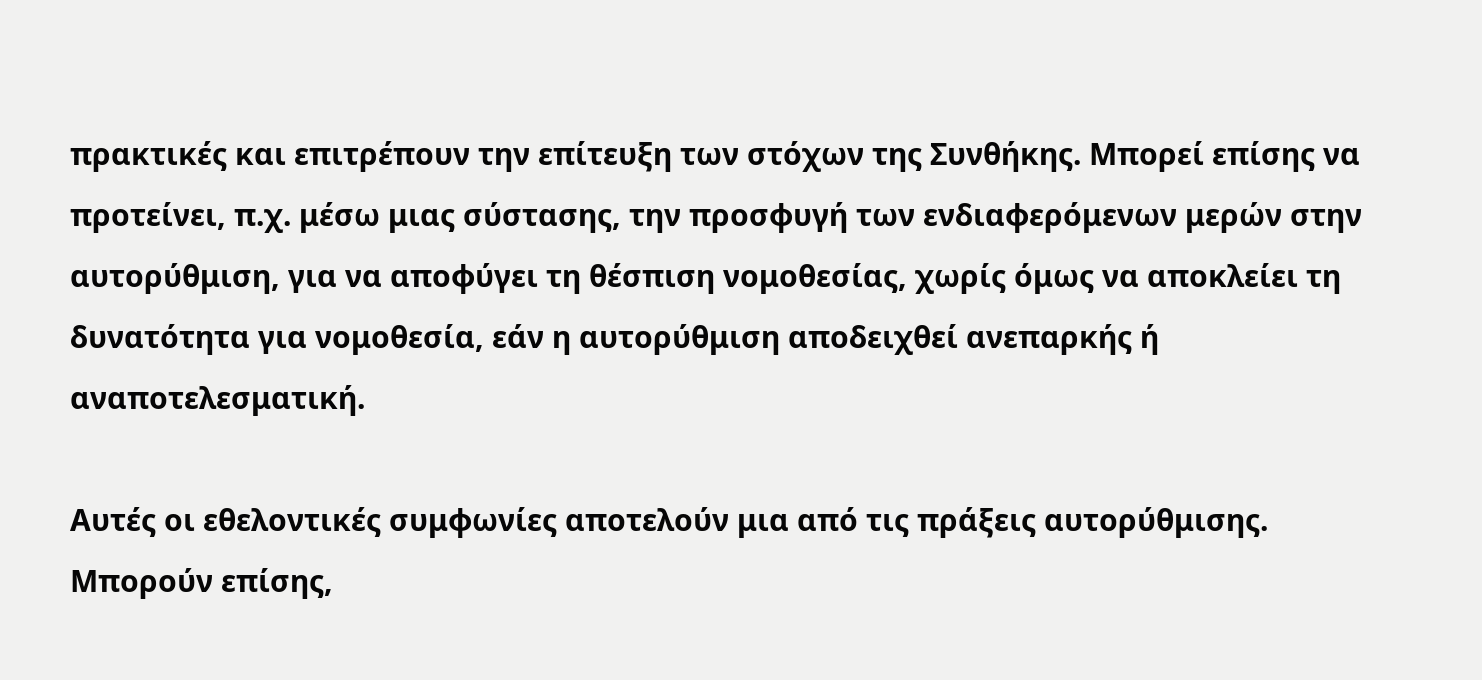πρακτικές και επιτρέπουν την επίτευξη των στόχων της Συνθήκης. Μπορεί επίσης να προτείνει, π.χ. μέσω μιας σύστασης, την προσφυγή των ενδιαφερόμενων μερών στην αυτορύθμιση, για να αποφύγει τη θέσπιση νομοθεσίας, χωρίς όμως να αποκλείει τη δυνατότητα για νομοθεσία, εάν η αυτορύθμιση αποδειχθεί ανεπαρκής ή αναποτελεσματική.

Αυτές οι εθελοντικές συμφωνίες αποτελούν μια από τις πράξεις αυτορύθμισης. Μπορούν επίσης,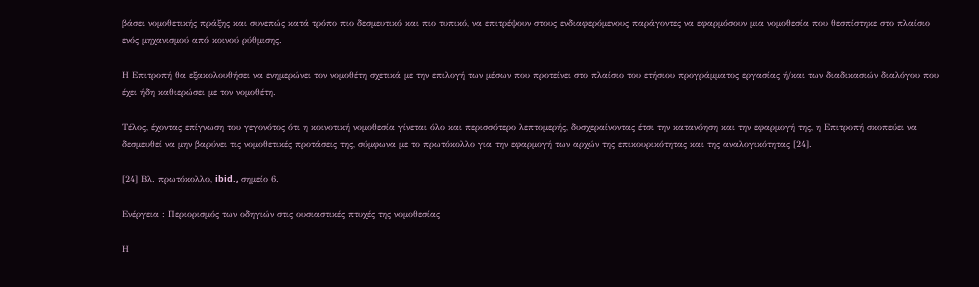βάσει νομοθετικής πράξης και συνεπώς κατά τρόπο πιο δεσμευτικό και πιο τυπικό, να επιτρέψουν στους ενδιαφερόμενους παράγοντες να εφαρμόσουν μια νομοθεσία που θεσπίστηκε στο πλαίσιο ενός μηχανισμού από κοινού ρύθμισης.

Η Επιτροπή θα εξακολουθήσει να ενημερώνει τον νομοθέτη σχετικά με την επιλογή των μέσων που προτείνει στο πλαίσιο του ετήσιου προγράμματος εργασίας ή/και των διαδικασιών διαλόγου που έχει ήδη καθιερώσει με τον νομοθέτη.

Τέλος, έχοντας επίγνωση του γεγονότος ότι η κοινοτική νομοθεσία γίνεται όλο και περισσότερο λεπτομερής, δυσχεραίνοντας έτσι την κατανόηση και την εφαρμογή της, η Επιτροπή σκοπεύει να δεσμευθεί να μην βαρύνει τις νομοθετικές προτάσεις της, σύμφωνα με το πρωτόκολλο για την εφαρμογή των αρχών της επικουρικότητας και της αναλογικότητας [24].

[24] Βλ. πρωτόκολλο, ibid., σημείο 6.

Ενέργεια : Περιορισμός των οδηγιών στις ουσιαστικές πτυχές της νομοθεσίας

Η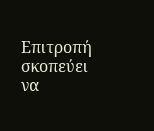Επιτροπή σκοπεύει να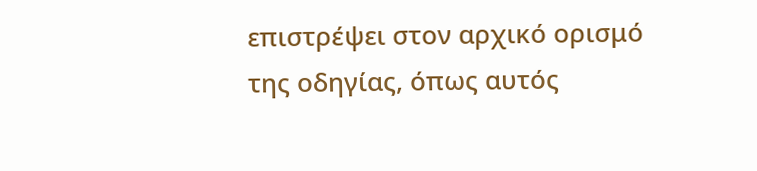επιστρέψει στον αρχικό ορισμό της οδηγίας, όπως αυτός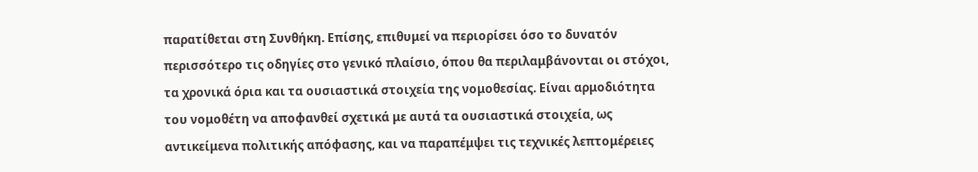παρατίθεται στη Συνθήκη. Επίσης, επιθυμεί να περιορίσει όσο το δυνατόν περισσότερο τις οδηγίες στο γενικό πλαίσιο, όπου θα περιλαμβάνονται οι στόχοι, τα χρονικά όρια και τα ουσιαστικά στοιχεία της νομοθεσίας. Είναι αρμοδιότητα του νομοθέτη να αποφανθεί σχετικά με αυτά τα ουσιαστικά στοιχεία, ως αντικείμενα πολιτικής απόφασης, και να παραπέμψει τις τεχνικές λεπτομέρειες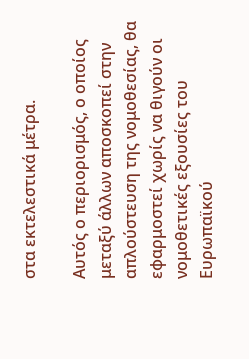στα εκτελεστικά μέτρα.

Αυτός ο περιορισμός, ο οποίος μεταξύ άλλων αποσκοπεί στην απλούστευση της νομοθεσίας, θα εφαρμοστεί χωρίς να θιγούν οι νομοθετικές εξουσίες του Ευρωπαϊκού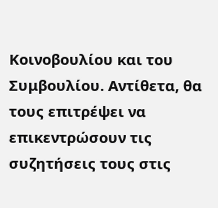Κοινοβουλίου και του Συμβουλίου. Αντίθετα, θα τους επιτρέψει να επικεντρώσουν τις συζητήσεις τους στις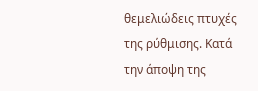θεμελιώδεις πτυχές της ρύθμισης. Κατά την άποψη της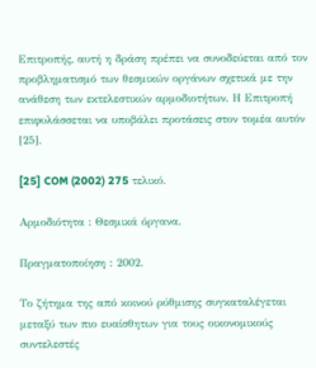Επιτροπής, αυτή η δράση πρέπει να συνοδεύεται από τον προβληματισμό των θεσμικών οργάνων σχετικά με την ανάθεση των εκτελεστικών αρμοδιοτήτων. Η Επιτροπή επιφυλάσσεται να υποβάλει προτάσεις στον τομέα αυτόν [25].

[25] COM (2002) 275 τελικό.

Αρμοδιότητα : Θεσμικά όργανα.

Πραγματοποίηση : 2002.

Το ζήτημα της από κοινού ρύθμισης συγκαταλέγεται μεταξύ των πιο ευαίσθητων για τους οικονομικούς συντελεστές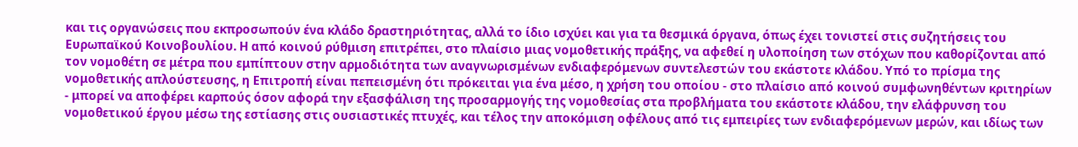και τις οργανώσεις που εκπροσωπούν ένα κλάδο δραστηριότητας, αλλά το ίδιο ισχύει και για τα θεσμικά όργανα, όπως έχει τονιστεί στις συζητήσεις του Ευρωπαϊκού Κοινοβουλίου. Η από κοινού ρύθμιση επιτρέπει, στο πλαίσιο μιας νομοθετικής πράξης, να αφεθεί η υλοποίηση των στόχων που καθορίζονται από τον νομοθέτη σε μέτρα που εμπίπτουν στην αρμοδιότητα των αναγνωρισμένων ενδιαφερόμενων συντελεστών του εκάστοτε κλάδου. Υπό το πρίσμα της νομοθετικής απλούστευσης, η Επιτροπή είναι πεπεισμένη ότι πρόκειται για ένα μέσο, η χρήση του οποίου - στο πλαίσιο από κοινού συμφωνηθέντων κριτηρίων - μπορεί να αποφέρει καρπούς όσον αφορά την εξασφάλιση της προσαρμογής της νομοθεσίας στα προβλήματα του εκάστοτε κλάδου, την ελάφρυνση του νομοθετικού έργου μέσω της εστίασης στις ουσιαστικές πτυχές, και τέλος την αποκόμιση οφέλους από τις εμπειρίες των ενδιαφερόμενων μερών, και ιδίως των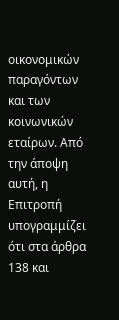οικονομικών παραγόντων και των κοινωνικών εταίρων. Από την άποψη αυτή, η Επιτροπή υπογραμμίζει ότι στα άρθρα 138 και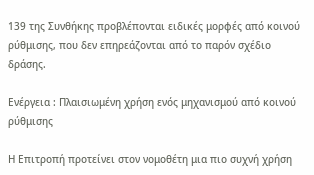139 της Συνθήκης προβλέπονται ειδικές μορφές από κοινού ρύθμισης, που δεν επηρεάζονται από το παρόν σχέδιο δράσης.

Ενέργεια : Πλαισιωμένη χρήση ενός μηχανισμού από κοινού ρύθμισης

Η Επιτροπή προτείνει στον νομοθέτη μια πιο συχνή χρήση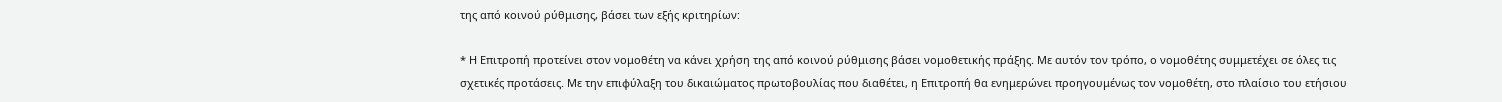της από κοινού ρύθμισης, βάσει των εξής κριτηρίων:

* Η Επιτροπή προτείνει στον νομοθέτη να κάνει χρήση της από κοινού ρύθμισης βάσει νομοθετικής πράξης. Με αυτόν τον τρόπο, ο νομοθέτης συμμετέχει σε όλες τις σχετικές προτάσεις. Με την επιφύλαξη του δικαιώματος πρωτοβουλίας που διαθέτει, η Επιτροπή θα ενημερώνει προηγουμένως τον νομοθέτη, στο πλαίσιο του ετήσιου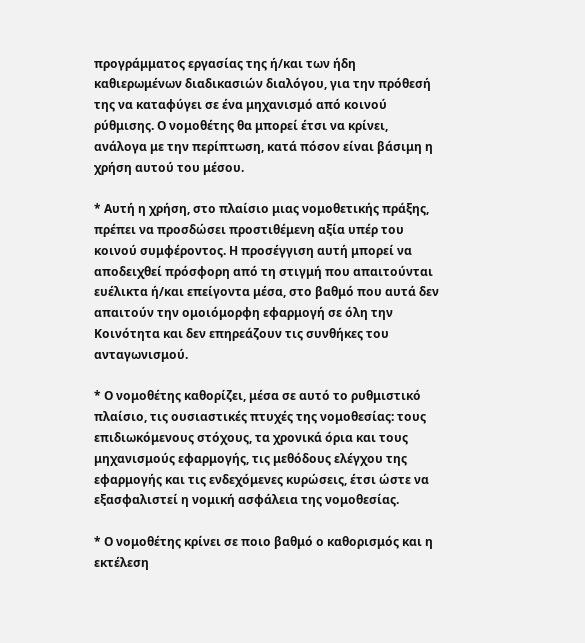προγράμματος εργασίας της ή/και των ήδη καθιερωμένων διαδικασιών διαλόγου, για την πρόθεσή της να καταφύγει σε ένα μηχανισμό από κοινού ρύθμισης. Ο νομοθέτης θα μπορεί έτσι να κρίνει, ανάλογα με την περίπτωση, κατά πόσον είναι βάσιμη η χρήση αυτού του μέσου.

* Αυτή η χρήση, στο πλαίσιο μιας νομοθετικής πράξης, πρέπει να προσδώσει προστιθέμενη αξία υπέρ του κοινού συμφέροντος. Η προσέγγιση αυτή μπορεί να αποδειχθεί πρόσφορη από τη στιγμή που απαιτούνται ευέλικτα ή/και επείγοντα μέσα, στο βαθμό που αυτά δεν απαιτούν την ομοιόμορφη εφαρμογή σε όλη την Κοινότητα και δεν επηρεάζουν τις συνθήκες του ανταγωνισμού.

* Ο νομοθέτης καθορίζει, μέσα σε αυτό το ρυθμιστικό πλαίσιο, τις ουσιαστικές πτυχές της νομοθεσίας: τους επιδιωκόμενους στόχους, τα χρονικά όρια και τους μηχανισμούς εφαρμογής, τις μεθόδους ελέγχου της εφαρμογής και τις ενδεχόμενες κυρώσεις, έτσι ώστε να εξασφαλιστεί η νομική ασφάλεια της νομοθεσίας.

* Ο νομοθέτης κρίνει σε ποιο βαθμό ο καθορισμός και η εκτέλεση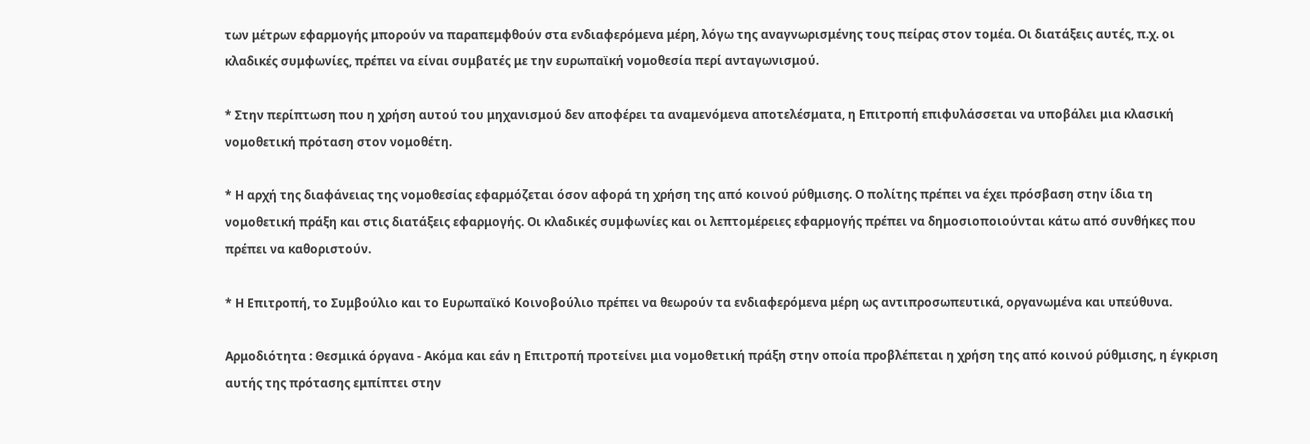των μέτρων εφαρμογής μπορούν να παραπεμφθούν στα ενδιαφερόμενα μέρη, λόγω της αναγνωρισμένης τους πείρας στον τομέα. Οι διατάξεις αυτές, π.χ. οι κλαδικές συμφωνίες, πρέπει να είναι συμβατές με την ευρωπαϊκή νομοθεσία περί ανταγωνισμού.

* Στην περίπτωση που η χρήση αυτού του μηχανισμού δεν αποφέρει τα αναμενόμενα αποτελέσματα, η Επιτροπή επιφυλάσσεται να υποβάλει μια κλασική νομοθετική πρόταση στον νομοθέτη.

* Η αρχή της διαφάνειας της νομοθεσίας εφαρμόζεται όσον αφορά τη χρήση της από κοινού ρύθμισης. Ο πολίτης πρέπει να έχει πρόσβαση στην ίδια τη νομοθετική πράξη και στις διατάξεις εφαρμογής. Οι κλαδικές συμφωνίες και οι λεπτομέρειες εφαρμογής πρέπει να δημοσιοποιούνται κάτω από συνθήκες που πρέπει να καθοριστούν.

* Η Επιτροπή, το Συμβούλιο και το Ευρωπαϊκό Κοινοβούλιο πρέπει να θεωρούν τα ενδιαφερόμενα μέρη ως αντιπροσωπευτικά, οργανωμένα και υπεύθυνα.

Αρμοδιότητα : Θεσμικά όργανα - Ακόμα και εάν η Επιτροπή προτείνει μια νομοθετική πράξη στην οποία προβλέπεται η χρήση της από κοινού ρύθμισης, η έγκριση αυτής της πρότασης εμπίπτει στην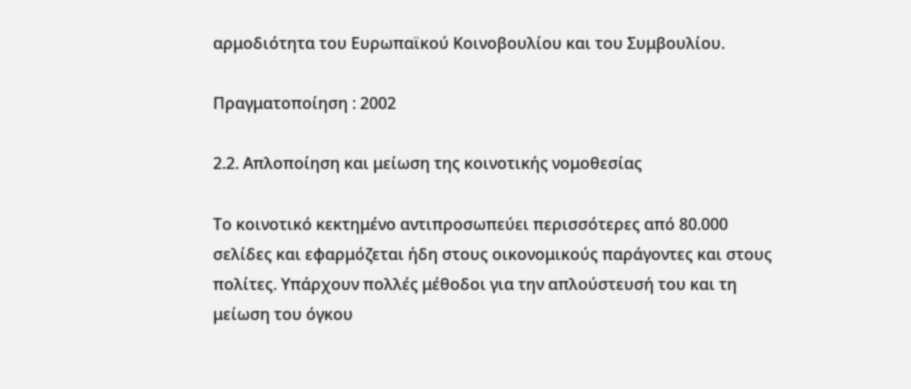αρμοδιότητα του Ευρωπαϊκού Κοινοβουλίου και του Συμβουλίου.

Πραγματοποίηση : 2002

2.2. Απλοποίηση και μείωση της κοινοτικής νομοθεσίας

Το κοινοτικό κεκτημένο αντιπροσωπεύει περισσότερες από 80.000 σελίδες και εφαρμόζεται ήδη στους οικονομικούς παράγοντες και στους πολίτες. Υπάρχουν πολλές μέθοδοι για την απλούστευσή του και τη μείωση του όγκου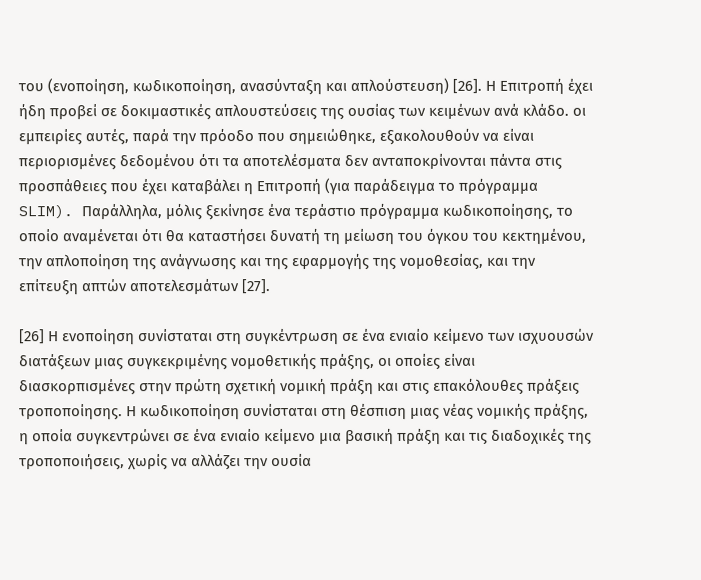του (ενοποίηση, κωδικοποίηση, ανασύνταξη και απλούστευση) [26]. Η Επιτροπή έχει ήδη προβεί σε δοκιμαστικές απλουστεύσεις της ουσίας των κειμένων ανά κλάδο. οι εμπειρίες αυτές, παρά την πρόοδο που σημειώθηκε, εξακολουθούν να είναι περιορισμένες δεδομένου ότι τα αποτελέσματα δεν ανταποκρίνονται πάντα στις προσπάθειες που έχει καταβάλει η Επιτροπή (για παράδειγμα το πρόγραμμα SLIM). Παράλληλα, μόλις ξεκίνησε ένα τεράστιο πρόγραμμα κωδικοποίησης, το οποίο αναμένεται ότι θα καταστήσει δυνατή τη μείωση του όγκου του κεκτημένου, την απλοποίηση της ανάγνωσης και της εφαρμογής της νομοθεσίας, και την επίτευξη απτών αποτελεσμάτων [27].

[26] Η ενοποίηση συνίσταται στη συγκέντρωση σε ένα ενιαίο κείμενο των ισχυουσών διατάξεων μιας συγκεκριμένης νομοθετικής πράξης, οι οποίες είναι διασκορπισμένες στην πρώτη σχετική νομική πράξη και στις επακόλουθες πράξεις τροποποίησης. Η κωδικοποίηση συνίσταται στη θέσπιση μιας νέας νομικής πράξης, η οποία συγκεντρώνει σε ένα ενιαίο κείμενο μια βασική πράξη και τις διαδοχικές της τροποποιήσεις, χωρίς να αλλάζει την ουσία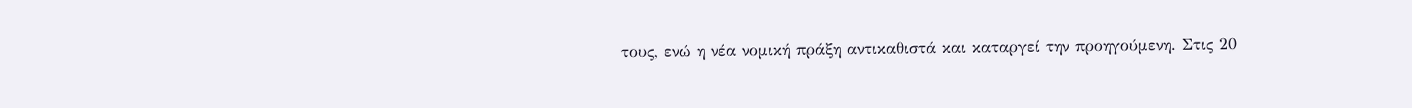τους, ενώ η νέα νομική πράξη αντικαθιστά και καταργεί την προηγούμενη. Στις 20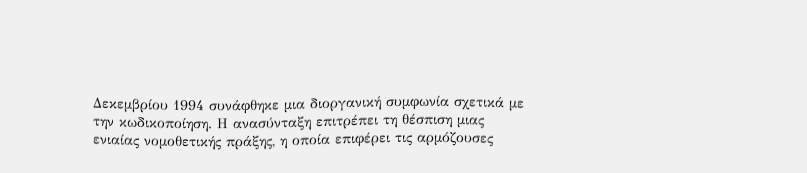Δεκεμβρίου 1994 συνάφθηκε μια διοργανική συμφωνία σχετικά με την κωδικοποίηση. Η ανασύνταξη επιτρέπει τη θέσπιση μιας ενιαίας νομοθετικής πράξης, η οποία επιφέρει τις αρμόζουσες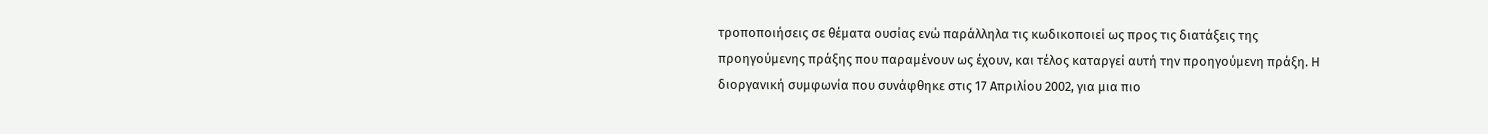τροποποιήσεις σε θέματα ουσίας ενώ παράλληλα τις κωδικοποιεί ως προς τις διατάξεις της προηγούμενης πράξης που παραμένουν ως έχουν, και τέλος καταργεί αυτή την προηγούμενη πράξη. Η διοργανική συμφωνία που συνάφθηκε στις 17 Απριλίου 2002, για μια πιο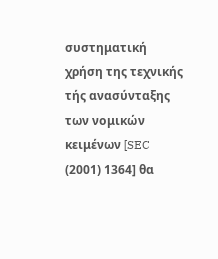συστηματική χρήση της τεχνικής τής ανασύνταξης των νομικών κειμένων [SEC (2001) 1364] θα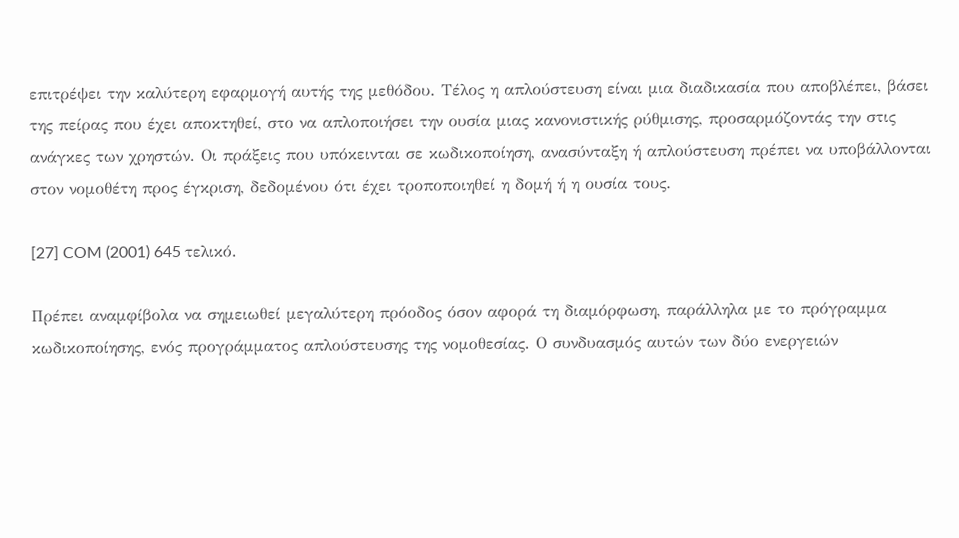επιτρέψει την καλύτερη εφαρμογή αυτής της μεθόδου. Τέλος η απλούστευση είναι μια διαδικασία που αποβλέπει, βάσει της πείρας που έχει αποκτηθεί, στο να απλοποιήσει την ουσία μιας κανονιστικής ρύθμισης, προσαρμόζοντάς την στις ανάγκες των χρηστών. Οι πράξεις που υπόκεινται σε κωδικοποίηση, ανασύνταξη ή απλούστευση πρέπει να υποβάλλονται στον νομοθέτη προς έγκριση, δεδομένου ότι έχει τροποποιηθεί η δομή ή η ουσία τους.

[27] COM (2001) 645 τελικό.

Πρέπει αναμφίβολα να σημειωθεί μεγαλύτερη πρόοδος όσον αφορά τη διαμόρφωση, παράλληλα με το πρόγραμμα κωδικοποίησης, ενός προγράμματος απλούστευσης της νομοθεσίας. Ο συνδυασμός αυτών των δύο ενεργειών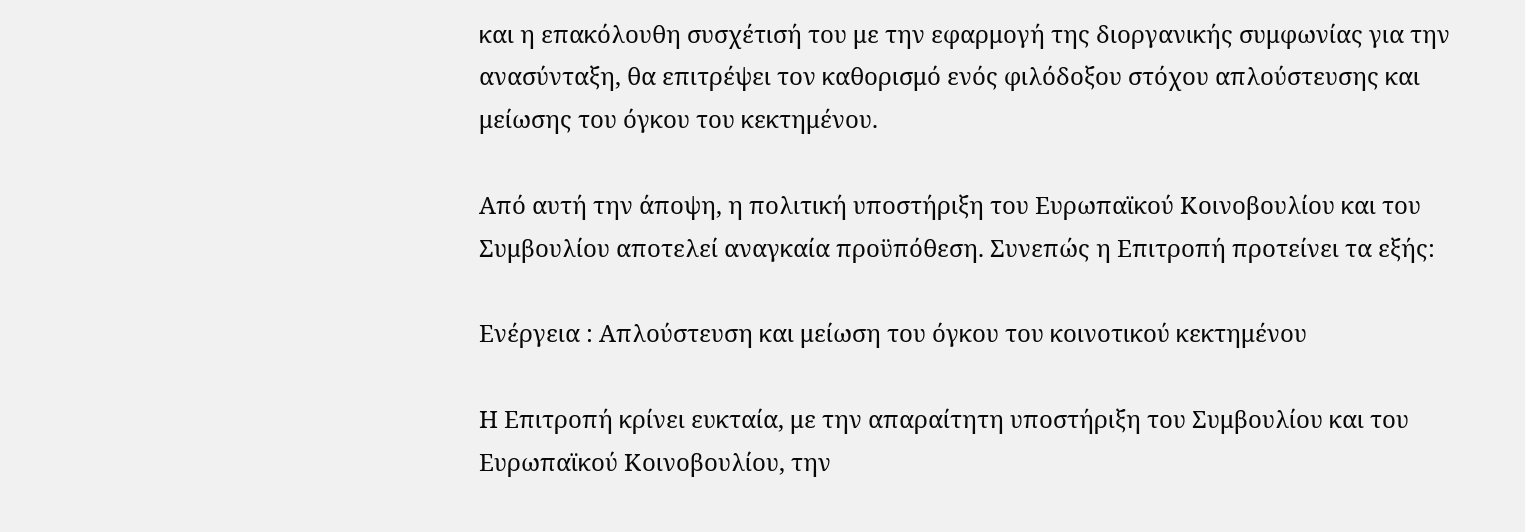και η επακόλουθη συσχέτισή του με την εφαρμογή της διοργανικής συμφωνίας για την ανασύνταξη, θα επιτρέψει τον καθορισμό ενός φιλόδοξου στόχου απλούστευσης και μείωσης του όγκου του κεκτημένου.

Από αυτή την άποψη, η πολιτική υποστήριξη του Ευρωπαϊκού Κοινοβουλίου και του Συμβουλίου αποτελεί αναγκαία προϋπόθεση. Συνεπώς η Επιτροπή προτείνει τα εξής:

Ενέργεια : Απλούστευση και μείωση του όγκου του κοινοτικού κεκτημένου

Η Επιτροπή κρίνει ευκταία, με την απαραίτητη υποστήριξη του Συμβουλίου και του Ευρωπαϊκού Κοινοβουλίου, την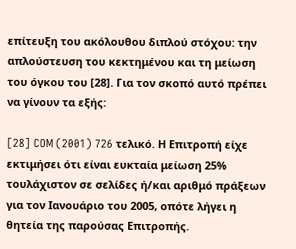επίτευξη του ακόλουθου διπλού στόχου: την απλούστευση του κεκτημένου και τη μείωση του όγκου του [28]. Για τον σκοπό αυτό πρέπει να γίνουν τα εξής:

[28] COM (2001) 726 τελικό. Η Επιτροπή είχε εκτιμήσει ότι είναι ευκταία μείωση 25% τουλάχιστον σε σελίδες ή/και αριθμό πράξεων για τον Ιανουάριο του 2005, οπότε λήγει η θητεία της παρούσας Επιτροπής.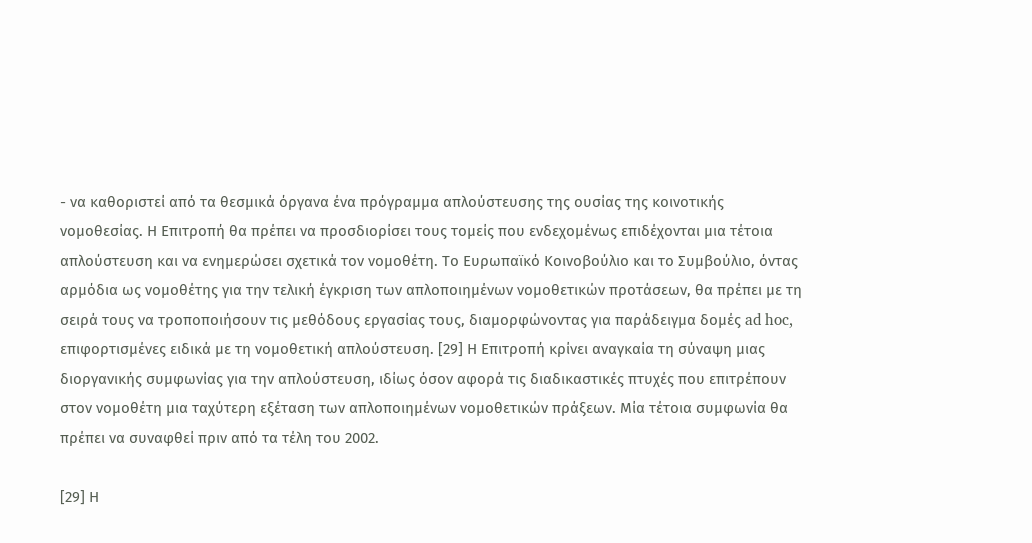- να καθοριστεί από τα θεσμικά όργανα ένα πρόγραμμα απλούστευσης της ουσίας της κοινοτικής νομοθεσίας. Η Επιτροπή θα πρέπει να προσδιορίσει τους τομείς που ενδεχομένως επιδέχονται μια τέτοια απλούστευση και να ενημερώσει σχετικά τον νομοθέτη. Το Ευρωπαϊκό Κοινοβούλιο και το Συμβούλιο, όντας αρμόδια ως νομοθέτης για την τελική έγκριση των απλοποιημένων νομοθετικών προτάσεων, θα πρέπει με τη σειρά τους να τροποποιήσουν τις μεθόδους εργασίας τους, διαμορφώνοντας για παράδειγμα δομές ad hoc, επιφορτισμένες ειδικά με τη νομοθετική απλούστευση. [29] Η Επιτροπή κρίνει αναγκαία τη σύναψη μιας διοργανικής συμφωνίας για την απλούστευση, ιδίως όσον αφορά τις διαδικαστικές πτυχές που επιτρέπουν στον νομοθέτη μια ταχύτερη εξέταση των απλοποιημένων νομοθετικών πράξεων. Μία τέτοια συμφωνία θα πρέπει να συναφθεί πριν από τα τέλη του 2002.

[29] Η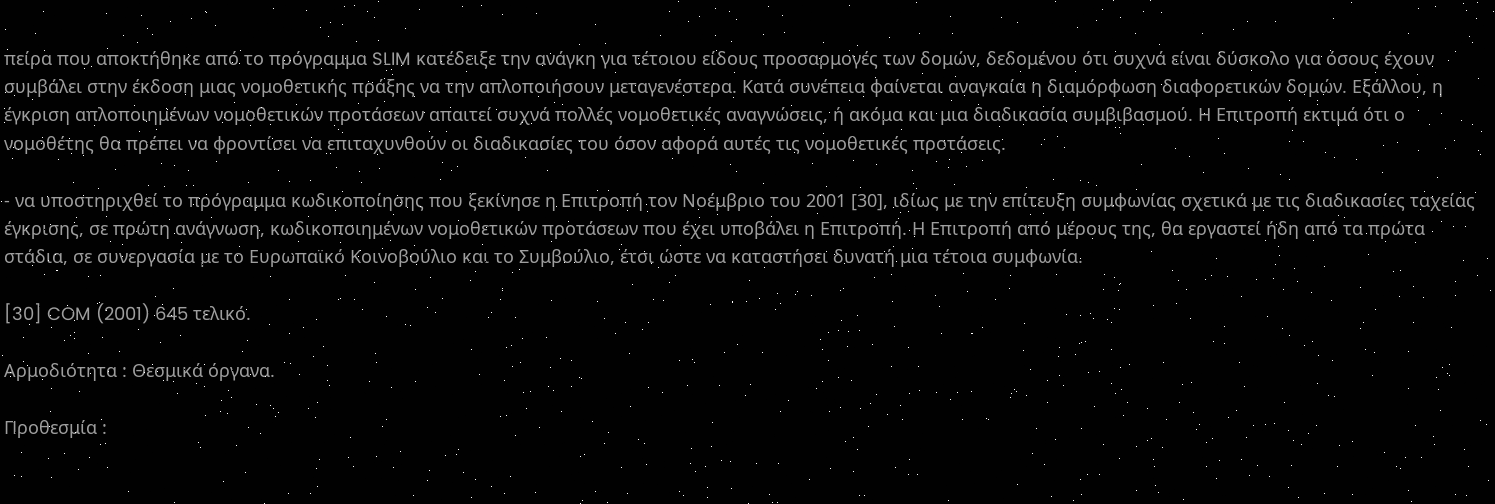πείρα που αποκτήθηκε από το πρόγραμμα SLIM κατέδειξε την ανάγκη για τέτοιου είδους προσαρμογές των δομών, δεδομένου ότι συχνά είναι δύσκολο για όσους έχουν συμβάλει στην έκδοση μιας νομοθετικής πράξης να την απλοποιήσουν μεταγενέστερα. Κατά συνέπεια φαίνεται αναγκαία η διαμόρφωση διαφορετικών δομών. Εξάλλου, η έγκριση απλοποιημένων νομοθετικών προτάσεων απαιτεί συχνά πολλές νομοθετικές αναγνώσεις, ή ακόμα και μια διαδικασία συμβιβασμού. Η Επιτροπή εκτιμά ότι ο νομοθέτης θα πρέπει να φροντίσει να επιταχυνθούν οι διαδικασίες του όσον αφορά αυτές τις νομοθετικές προτάσεις.

- να υποστηριχθεί το πρόγραμμα κωδικοποίησης που ξεκίνησε η Επιτροπή τον Νοέμβριο του 2001 [30], ιδίως με την επίτευξη συμφωνίας σχετικά με τις διαδικασίες ταχείας έγκρισης, σε πρώτη ανάγνωση, κωδικοποιημένων νομοθετικών προτάσεων που έχει υποβάλει η Επιτροπή. Η Επιτροπή από μέρους της, θα εργαστεί ήδη από τα πρώτα στάδια, σε συνεργασία με το Ευρωπαϊκό Κοινοβούλιο και το Συμβούλιο, έτσι ώστε να καταστήσει δυνατή μια τέτοια συμφωνία.

[30] COM (2001) 645 τελικό.

Αρμοδιότητα : Θεσμικά όργανα.

Προθεσμία :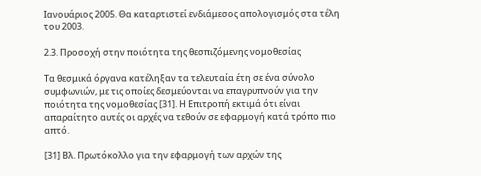Ιανουάριος 2005. Θα καταρτιστεί ενδιάμεσος απολογισμός στα τέλη του 2003.

2.3. Προσοχή στην ποιότητα της θεσπιζόμενης νομοθεσίας

Τα θεσμικά όργανα κατέληξαν τα τελευταία έτη σε ένα σύνολο συμφωνιών, με τις οποίες δεσμεύονται να επαγρυπνούν για την ποιότητα της νομοθεσίας [31]. Η Επιτροπή εκτιμά ότι είναι απαραίτητο αυτές οι αρχές να τεθούν σε εφαρμογή κατά τρόπο πιο απτό.

[31] Βλ. Πρωτόκολλο για την εφαρμογή των αρχών της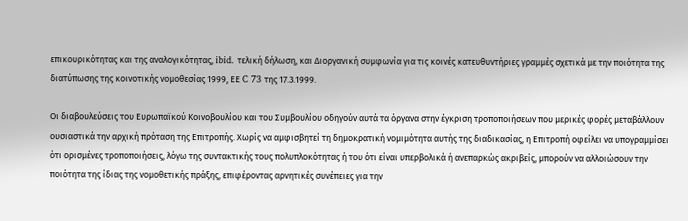επικουρικότητας και της αναλογικότητας, ibid. τελική δήλωση, και Διοργανική συμφωνία για τις κοινές κατευθυντήριες γραμμές σχετικά με την ποιότητα της διατύπωσης της κοινοτικής νομοθεσίας 1999, ΕΕ C 73 της 17.3.1999.

Οι διαβουλεύσεις του Ευρωπαϊκού Κοινοβουλίου και του Συμβουλίου οδηγούν αυτά τα όργανα στην έγκριση τροποποιήσεων που μερικές φορές μεταβάλλουν ουσιαστικά την αρχική πρόταση της Επιτροπής. Χωρίς να αμφισβητεί τη δημοκρατική νομιμότητα αυτής της διαδικασίας, η Επιτροπή οφείλει να υπογραμμίσει ότι ορισμένες τροποποιήσεις, λόγω της συντακτικής τους πολυπλοκότητας ή του ότι είναι υπερβολικά ή ανεπαρκώς ακριβείς, μπορούν να αλλοιώσουν την ποιότητα της ίδιας της νομοθετικής πράξης, επιφέροντας αρνητικές συνέπειες για την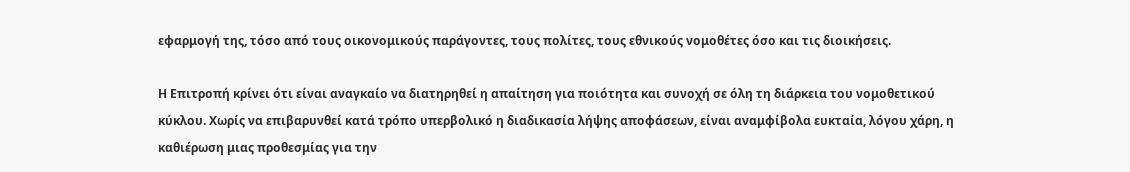εφαρμογή της, τόσο από τους οικονομικούς παράγοντες, τους πολίτες, τους εθνικούς νομοθέτες όσο και τις διοικήσεις.

Η Επιτροπή κρίνει ότι είναι αναγκαίο να διατηρηθεί η απαίτηση για ποιότητα και συνοχή σε όλη τη διάρκεια του νομοθετικού κύκλου. Χωρίς να επιβαρυνθεί κατά τρόπο υπερβολικό η διαδικασία λήψης αποφάσεων, είναι αναμφίβολα ευκταία, λόγου χάρη, η καθιέρωση μιας προθεσμίας για την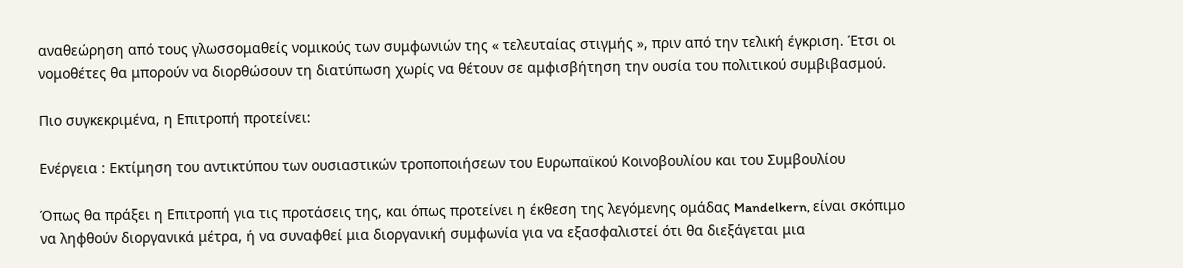αναθεώρηση από τους γλωσσομαθείς νομικούς των συμφωνιών της « τελευταίας στιγμής », πριν από την τελική έγκριση. Έτσι οι νομοθέτες θα μπορούν να διορθώσουν τη διατύπωση χωρίς να θέτουν σε αμφισβήτηση την ουσία του πολιτικού συμβιβασμού.

Πιο συγκεκριμένα, η Επιτροπή προτείνει:

Ενέργεια : Εκτίμηση του αντικτύπου των ουσιαστικών τροποποιήσεων του Ευρωπαϊκού Κοινοβουλίου και του Συμβουλίου

Όπως θα πράξει η Επιτροπή για τις προτάσεις της, και όπως προτείνει η έκθεση της λεγόμενης ομάδας Mandelkern, είναι σκόπιμο να ληφθούν διοργανικά μέτρα, ή να συναφθεί μια διοργανική συμφωνία για να εξασφαλιστεί ότι θα διεξάγεται μια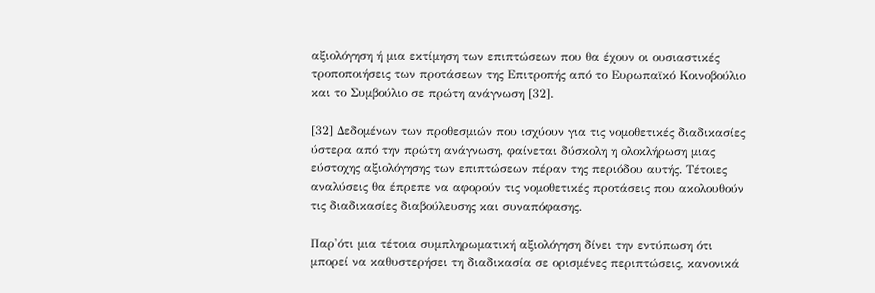αξιολόγηση ή μια εκτίμηση των επιπτώσεων που θα έχουν οι ουσιαστικές τροποποιήσεις των προτάσεων της Επιτροπής από το Ευρωπαϊκό Κοινοβούλιο και το Συμβούλιο σε πρώτη ανάγνωση [32].

[32] Δεδομένων των προθεσμιών που ισχύουν για τις νομοθετικές διαδικασίες ύστερα από την πρώτη ανάγνωση, φαίνεται δύσκολη η ολοκλήρωση μιας εύστοχης αξιολόγησης των επιπτώσεων πέραν της περιόδου αυτής. Τέτοιες αναλύσεις θα έπρεπε να αφορούν τις νομοθετικές προτάσεις που ακολουθούν τις διαδικασίες διαβούλευσης και συναπόφασης.

Παρ'ότι μια τέτοια συμπληρωματική αξιολόγηση δίνει την εντύπωση ότι μπορεί να καθυστερήσει τη διαδικασία σε ορισμένες περιπτώσεις, κανονικά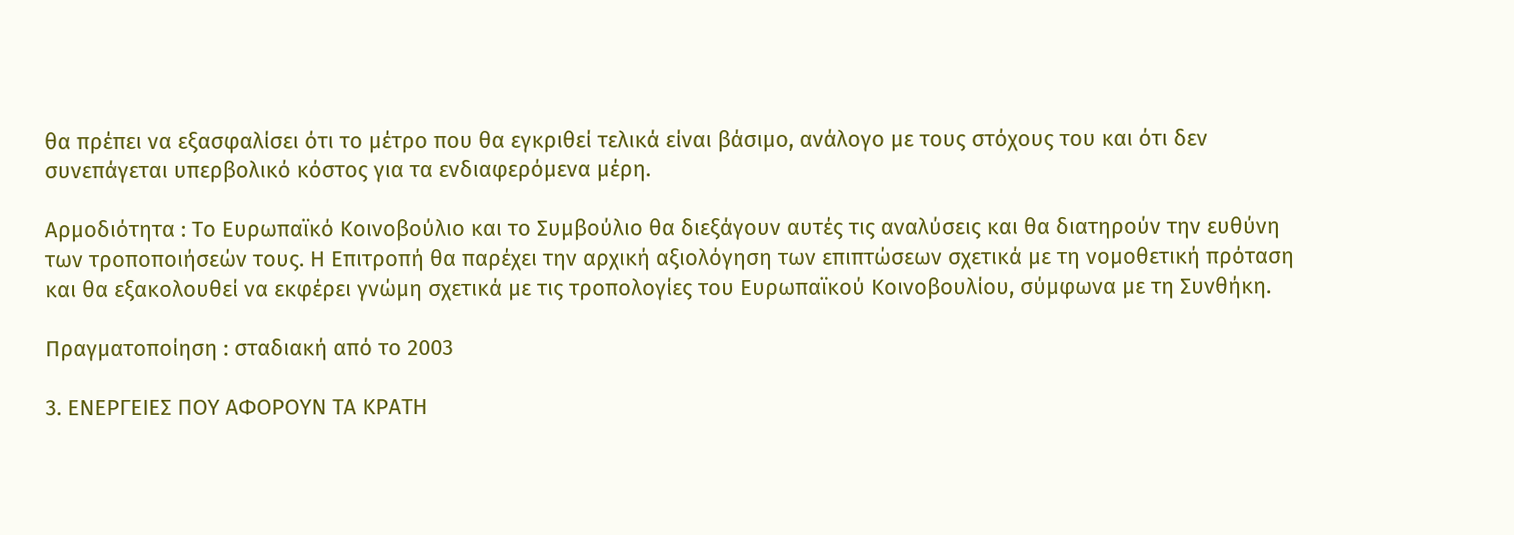θα πρέπει να εξασφαλίσει ότι το μέτρο που θα εγκριθεί τελικά είναι βάσιμο, ανάλογο με τους στόχους του και ότι δεν συνεπάγεται υπερβολικό κόστος για τα ενδιαφερόμενα μέρη.

Αρμοδιότητα : Το Ευρωπαϊκό Κοινοβούλιο και το Συμβούλιο θα διεξάγουν αυτές τις αναλύσεις και θα διατηρούν την ευθύνη των τροποποιήσεών τους. Η Επιτροπή θα παρέχει την αρχική αξιολόγηση των επιπτώσεων σχετικά με τη νομοθετική πρόταση και θα εξακολουθεί να εκφέρει γνώμη σχετικά με τις τροπολογίες του Ευρωπαϊκού Κοινοβουλίου, σύμφωνα με τη Συνθήκη.

Πραγματοποίηση : σταδιακή από το 2003

3. ΕΝΕΡΓΕΙΕΣ ΠΟΥ ΑΦΟΡΟΥΝ ΤΑ ΚΡΑΤΗ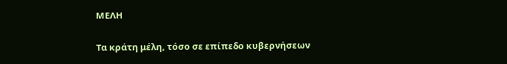ΜΕΛΗ

Τα κράτη μέλη, τόσο σε επίπεδο κυβερνήσεων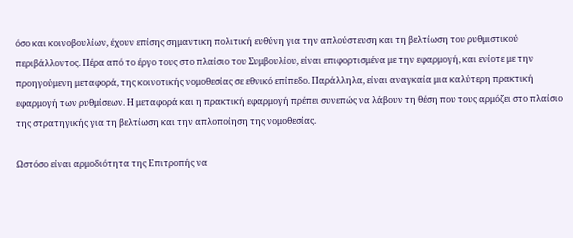όσο και κοινοβουλίων, έχουν επίσης σημαντικη πολιτική ευθύνη για την απλούστευση και τη βελτίωση του ρυθμιστικού περιβάλλοντος. Πέρα από το έργο τους στο πλαίσιο του Συμβουλίου, είναι επιφορτισμένα με την εφαρμογή, και ενίοτε με την προηγούμενη μεταφορά, της κοινοτικής νομοθεσίας σε εθνικό επίπεδο. Παράλληλα, είναι αναγκαία μια καλύτερη πρακτική εφαρμογή των ρυθμίσεων. Η μεταφορά και η πρακτική εφαρμογή πρέπει συνεπώς να λάβουν τη θέση που τους αρμόζει στο πλαίσιο της στρατηγικής για τη βελτίωση και την απλοποίηση της νομοθεσίας.

Ωστόσο είναι αρμοδιότητα της Επιτροπής να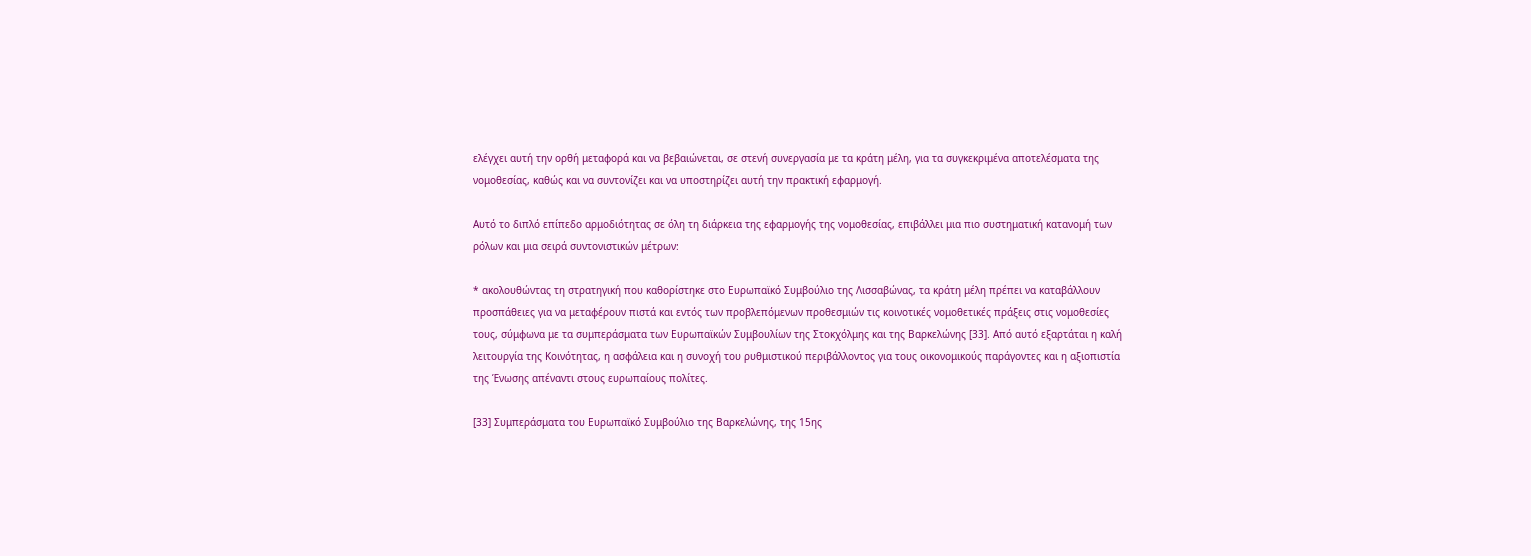ελέγχει αυτή την ορθή μεταφορά και να βεβαιώνεται, σε στενή συνεργασία με τα κράτη μέλη, για τα συγκεκριμένα αποτελέσματα της νομοθεσίας, καθώς και να συντονίζει και να υποστηρίζει αυτή την πρακτική εφαρμογή.

Αυτό το διπλό επίπεδο αρμοδιότητας σε όλη τη διάρκεια της εφαρμογής της νομοθεσίας, επιβάλλει μια πιο συστηματική κατανομή των ρόλων και μια σειρά συντονιστικών μέτρων:

* ακολουθώντας τη στρατηγική που καθορίστηκε στο Ευρωπαϊκό Συμβούλιο της Λισσαβώνας, τα κράτη μέλη πρέπει να καταβάλλουν προσπάθειες για να μεταφέρουν πιστά και εντός των προβλεπόμενων προθεσμιών τις κοινοτικές νομοθετικές πράξεις στις νομοθεσίες τους, σύμφωνα με τα συμπεράσματα των Ευρωπαϊκών Συμβουλίων της Στοκχόλμης και της Βαρκελώνης [33]. Από αυτό εξαρτάται η καλή λειτουργία της Κοινότητας, η ασφάλεια και η συνοχή του ρυθμιστικού περιβάλλοντος για τους οικονομικούς παράγοντες και η αξιοπιστία της Ένωσης απέναντι στους ευρωπαίους πολίτες.

[33] Συμπεράσματα του Ευρωπαϊκό Συμβούλιο της Βαρκελώνης, της 15ης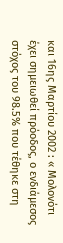και 16ης Μαρτίου 2002 : « Μολονότι έχει σημειωθεί πρόοδος, ο ενδιάμεσος στόχος του 98.5% που τέθηκε στη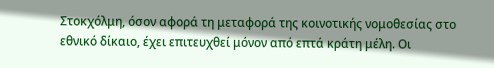Στοκχόλμη, όσον αφορά τη μεταφορά της κοινοτικής νομοθεσίας στο εθνικό δίκαιο, έχει επιτευχθεί μόνον από επτά κράτη μέλη. Οι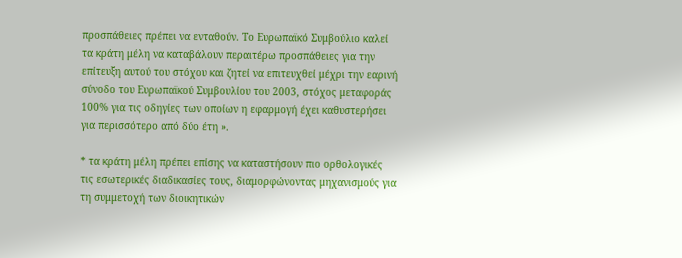προσπάθειες πρέπει να ενταθούν. Το Ευρωπαϊκό Συμβούλιο καλεί τα κράτη μέλη να καταβάλουν περαιτέρω προσπάθειες για την επίτευξη αυτού του στόχου και ζητεί να επιτευχθεί μέχρι την εαρινή σύνοδο του Ευρωπαϊκού Συμβουλίου του 2003, στόχος μεταφοράς 100% για τις οδηγίες των οποίων η εφαρμογή έχει καθυστερήσει για περισσότερο από δύο έτη ».

* τα κράτη μέλη πρέπει επίσης να καταστήσουν πιο ορθολογικές τις εσωτερικές διαδικασίες τους, διαμορφώνοντας μηχανισμούς για τη συμμετοχή των διοικητικών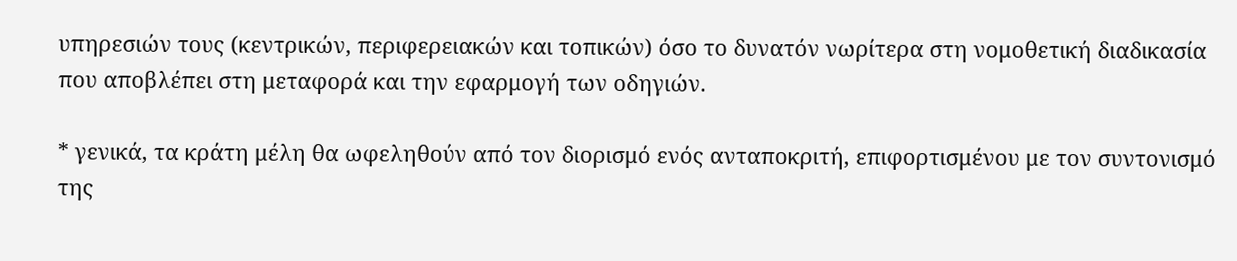υπηρεσιών τους (κεντρικών, περιφερειακών και τοπικών) όσο το δυνατόν νωρίτερα στη νομοθετική διαδικασία που αποβλέπει στη μεταφορά και την εφαρμογή των οδηγιών.

* γενικά, τα κράτη μέλη θα ωφεληθούν από τον διορισμό ενός ανταποκριτή, επιφορτισμένου με τον συντονισμό της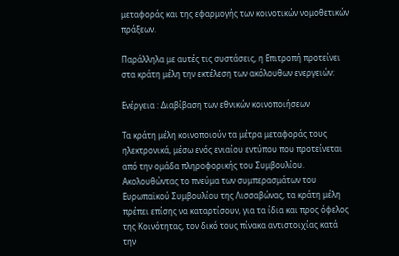μεταφοράς και της εφαρμογής των κοινοτικών νομοθετικών πράξεων.

Παράλληλα με αυτές τις συστάσεις, η Επιτροπή προτείνει στα κράτη μέλη την εκτέλεση των ακόλουθων ενεργειών:

Ενέργεια : Διαβίβαση των εθνικών κοινοποιήσεων

Τα κράτη μέλη κοινοποιούν τα μέτρα μεταφοράς τους ηλεκτρονικά, μέσω ενός ενιαίου εντύπου που προτείνεται από την ομάδα πληροφορικής του Συμβουλίου. Ακολουθώντας το πνεύμα των συμπερασμάτων του Ευρωπαϊκού Συμβουλίου της Λισσαβώνας, τα κράτη μέλη πρέπει επίσης να καταρτίσουν, για τα ίδια και προς όφελος της Κοινότητας, τον δικό τους πίνακα αντιστοιχίας κατά την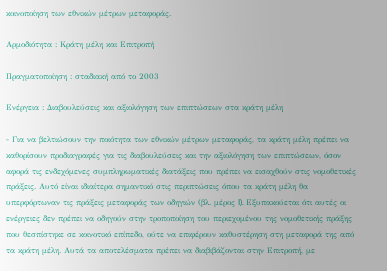κοινοποίηση των εθνικών μέτρων μεταφοράς.

Αρμοδιότητα : Κράτη μέλη και Επιτροπή

Πραγματοποίηση : σταδιακή από το 2003

Ενέργεια : Διαβουλεύσεις και αξιολόγηση των επιπτώσεων στα κράτη μέλη

- Για να βελτιώσουν την ποιότητα των εθνικών μέτρων μεταφοράς, τα κράτη μέλη πρέπει να καθορίσουν προδιαγραφές για τις διαβουλεύσεις και την αξιολόγηση των επιπτώσεων, όσον αφορά τις ενδεχόμενες συμπληρωματικές διατάξεις που πρέπει να εισαχθούν στις νομοθετικές πράξεις. Αυτό είναι ιδιαίτερα σημαντικό στις περιπτώσεις όπου τα κράτη μέλη θα υπερφόρτωναν τις πράξεις μεταφοράς των οδηγιών (βλ. μέρος I). Εξυπακούεται ότι αυτές οι ενέργειες δεν πρέπει να οδηγούν στην τροποποίηση του περιεχομένου της νομοθετικής πράξης που θεσπίστηκε σε κοινοτικό επίπεδο, ούτε να επιφέρουν καθυστέρηση στη μεταφορά της από τα κράτη μέλη. Αυτά τα αποτελέσματα πρέπει να διαβιβάζονται στην Επιτροπή, με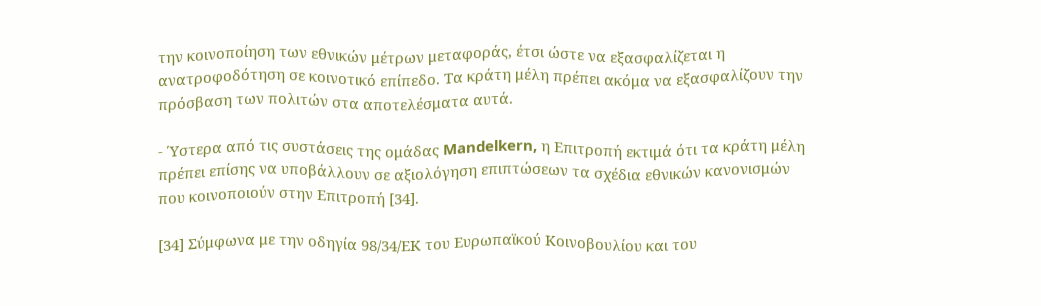την κοινοποίηση των εθνικών μέτρων μεταφοράς, έτσι ώστε να εξασφαλίζεται η ανατροφοδότηση σε κοινοτικό επίπεδο. Τα κράτη μέλη πρέπει ακόμα να εξασφαλίζουν την πρόσβαση των πολιτών στα αποτελέσματα αυτά.

- Ύστερα από τις συστάσεις της ομάδας Mandelkern, η Επιτροπή εκτιμά ότι τα κράτη μέλη πρέπει επίσης να υποβάλλουν σε αξιολόγηση επιπτώσεων τα σχέδια εθνικών κανονισμών που κοινοποιούν στην Επιτροπή [34].

[34] Σύμφωνα με την οδηγία 98/34/ΕΚ του Ευρωπαϊκού Κοινοβουλίου και του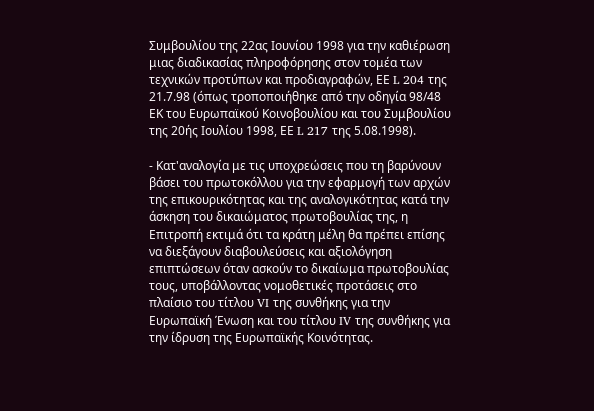Συμβουλίου της 22ας Ιουνίου 1998 για την καθιέρωση μιας διαδικασίας πληροφόρησης στον τομέα των τεχνικών προτύπων και προδιαγραφών, ΕΕ L 204 της 21.7.98 (όπως τροποποιήθηκε από την οδηγία 98/48 ΕΚ του Ευρωπαϊκού Κοινοβουλίου και του Συμβουλίου της 20ής Ιουλίου 1998, ΕΕ L 217 της 5.08.1998).

- Κατ'αναλογία με τις υποχρεώσεις που τη βαρύνουν βάσει του πρωτοκόλλου για την εφαρμογή των αρχών της επικουρικότητας και της αναλογικότητας κατά την άσκηση του δικαιώματος πρωτοβουλίας της, η Επιτροπή εκτιμά ότι τα κράτη μέλη θα πρέπει επίσης να διεξάγουν διαβουλεύσεις και αξιολόγηση επιπτώσεων όταν ασκούν το δικαίωμα πρωτοβουλίας τους, υποβάλλοντας νομοθετικές προτάσεις στο πλαίσιο του τίτλου VI της συνθήκης για την Ευρωπαϊκή Ένωση και του τίτλου IV της συνθήκης για την ίδρυση της Ευρωπαϊκής Κοινότητας.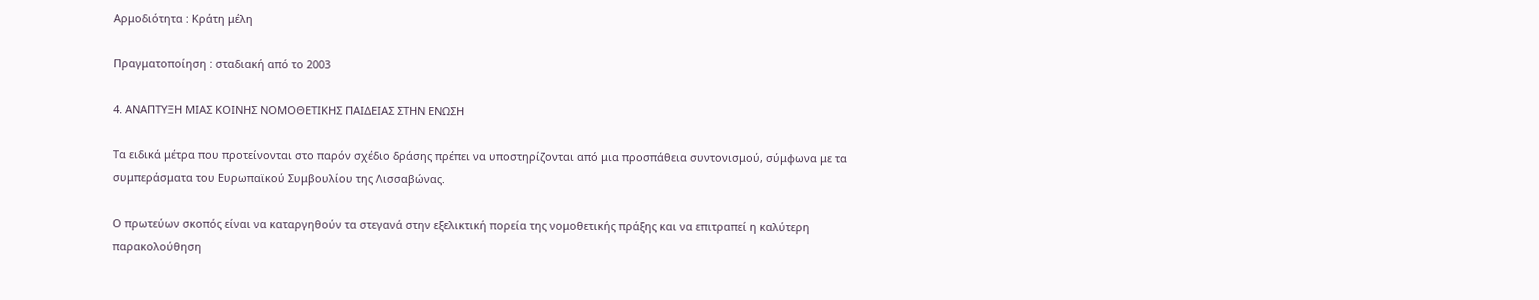Αρμοδιότητα : Κράτη μέλη

Πραγματοποίηση : σταδιακή από το 2003

4. ΑΝΑΠΤΥΞΗ ΜΙΑΣ ΚΟΙΝΗΣ ΝΟΜΟΘΕΤΙΚΗΣ ΠΑΙΔΕΙΑΣ ΣΤΗΝ ΕΝΩΣΗ

Τα ειδικά μέτρα που προτείνονται στο παρόν σχέδιο δράσης πρέπει να υποστηρίζονται από μια προσπάθεια συντονισμού, σύμφωνα με τα συμπεράσματα του Ευρωπαϊκού Συμβουλίου της Λισσαβώνας.

Ο πρωτεύων σκοπός είναι να καταργηθούν τα στεγανά στην εξελικτική πορεία της νομοθετικής πράξης και να επιτραπεί η καλύτερη παρακολούθηση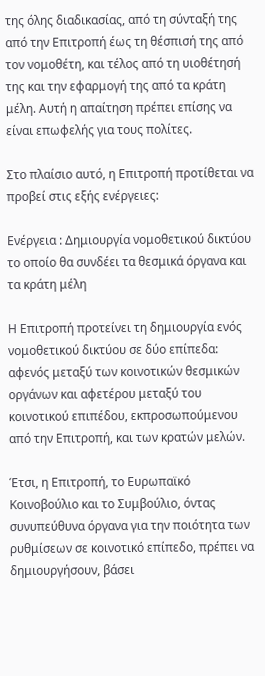της όλης διαδικασίας, από τη σύνταξή της από την Επιτροπή έως τη θέσπισή της από τον νομοθέτη, και τέλος από τη υιοθέτησή της και την εφαρμογή της από τα κράτη μέλη. Αυτή η απαίτηση πρέπει επίσης να είναι επωφελής για τους πολίτες.

Στο πλαίσιο αυτό, η Επιτροπή προτίθεται να προβεί στις εξής ενέργειες:

Ενέργεια : Δημιουργία νομοθετικού δικτύου το οποίο θα συνδέει τα θεσμικά όργανα και τα κράτη μέλη

Η Επιτροπή προτείνει τη δημιουργία ενός νομοθετικού δικτύου σε δύο επίπεδα: αφενός μεταξύ των κοινοτικών θεσμικών οργάνων και αφετέρου μεταξύ του κοινοτικού επιπέδου, εκπροσωπούμενου από την Επιτροπή, και των κρατών μελών.

Έτσι, η Επιτροπή, το Ευρωπαϊκό Κοινοβούλιο και το Συμβούλιο, όντας συνυπεύθυνα όργανα για την ποιότητα των ρυθμίσεων σε κοινοτικό επίπεδο, πρέπει να δημιουργήσουν, βάσει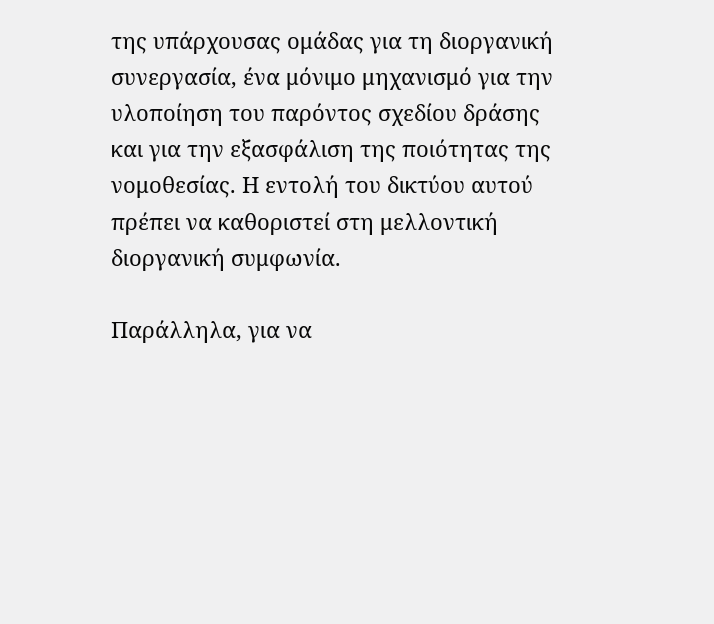της υπάρχουσας ομάδας για τη διοργανική συνεργασία, ένα μόνιμο μηχανισμό για την υλοποίηση του παρόντος σχεδίου δράσης και για την εξασφάλιση της ποιότητας της νομοθεσίας. Η εντολή του δικτύου αυτού πρέπει να καθοριστεί στη μελλοντική διοργανική συμφωνία.

Παράλληλα, για να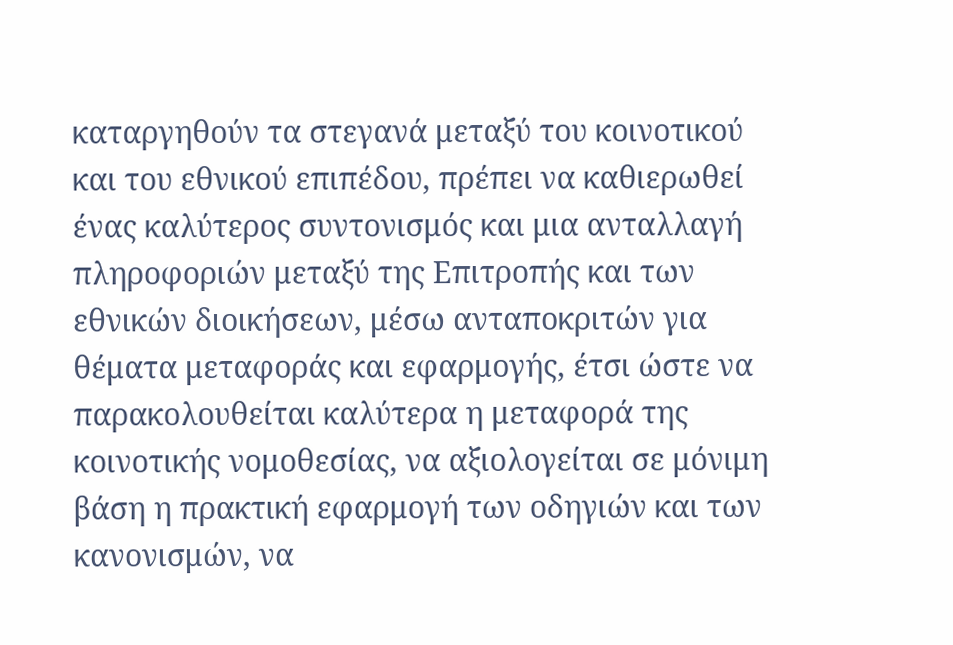καταργηθούν τα στεγανά μεταξύ του κοινοτικού και του εθνικού επιπέδου, πρέπει να καθιερωθεί ένας καλύτερος συντονισμός και μια ανταλλαγή πληροφοριών μεταξύ της Επιτροπής και των εθνικών διοικήσεων, μέσω ανταποκριτών για θέματα μεταφοράς και εφαρμογής, έτσι ώστε να παρακολουθείται καλύτερα η μεταφορά της κοινοτικής νομοθεσίας, να αξιολογείται σε μόνιμη βάση η πρακτική εφαρμογή των οδηγιών και των κανονισμών, να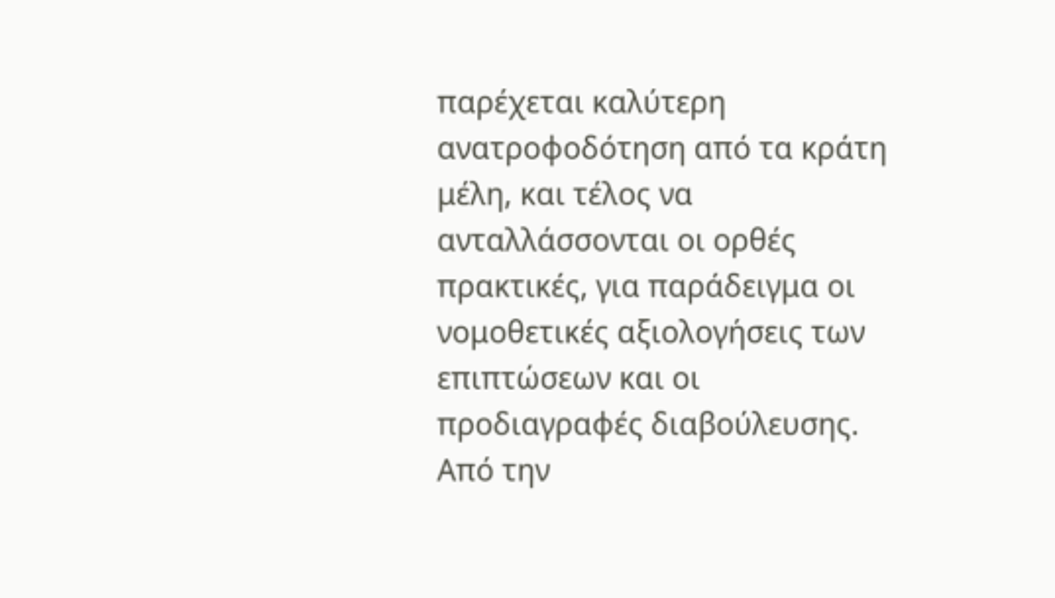παρέχεται καλύτερη ανατροφοδότηση από τα κράτη μέλη, και τέλος να ανταλλάσσονται οι ορθές πρακτικές, για παράδειγμα οι νομοθετικές αξιολογήσεις των επιπτώσεων και οι προδιαγραφές διαβούλευσης. Από την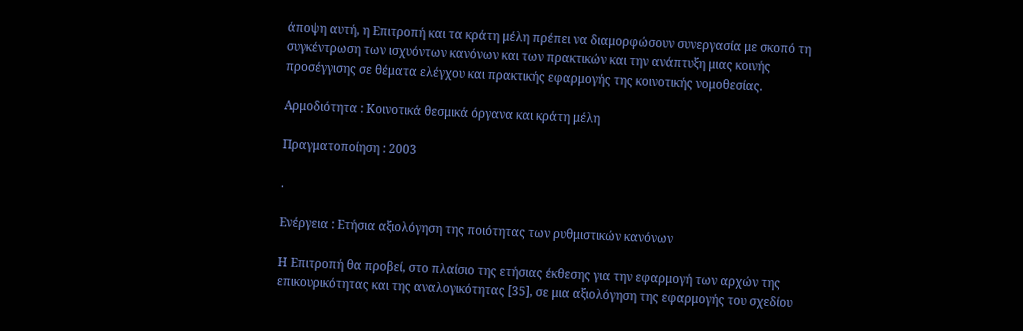άποψη αυτή, η Επιτροπή και τα κράτη μέλη πρέπει να διαμορφώσουν συνεργασία με σκοπό τη συγκέντρωση των ισχυόντων κανόνων και των πρακτικών και την ανάπτυξη μιας κοινής προσέγγισης σε θέματα ελέγχου και πρακτικής εφαρμογής της κοινοτικής νομοθεσίας.

Αρμοδιότητα : Κοινοτικά θεσμικά όργανα και κράτη μέλη

Πραγματοποίηση : 2003

.

Ενέργεια : Ετήσια αξιολόγηση της ποιότητας των ρυθμιστικών κανόνων

Η Επιτροπή θα προβεί, στο πλαίσιο της ετήσιας έκθεσης για την εφαρμογή των αρχών της επικουρικότητας και της αναλογικότητας [35], σε μια αξιολόγηση της εφαρμογής του σχεδίου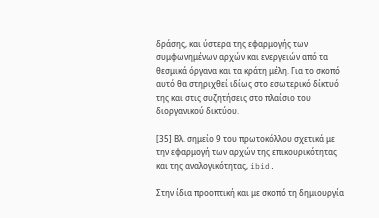δράσης, και ύστερα της εφαρμογής των συμφωνημένων αρχών και ενεργειών από τα θεσμικά όργανα και τα κράτη μέλη. Για το σκοπό αυτό θα στηριχθεί ιδίως στο εσωτερικό δίκτυό της και στις συζητήσεις στο πλαίσιο του διοργανικού δικτύου.

[35] Βλ. σημείο 9 του πρωτοκόλλου σχετικά με την εφαρμογή των αρχών της επικουρικότητας και της αναλογικότητας, ibid.

Στην ίδια προοπτική και με σκοπό τη δημιουργία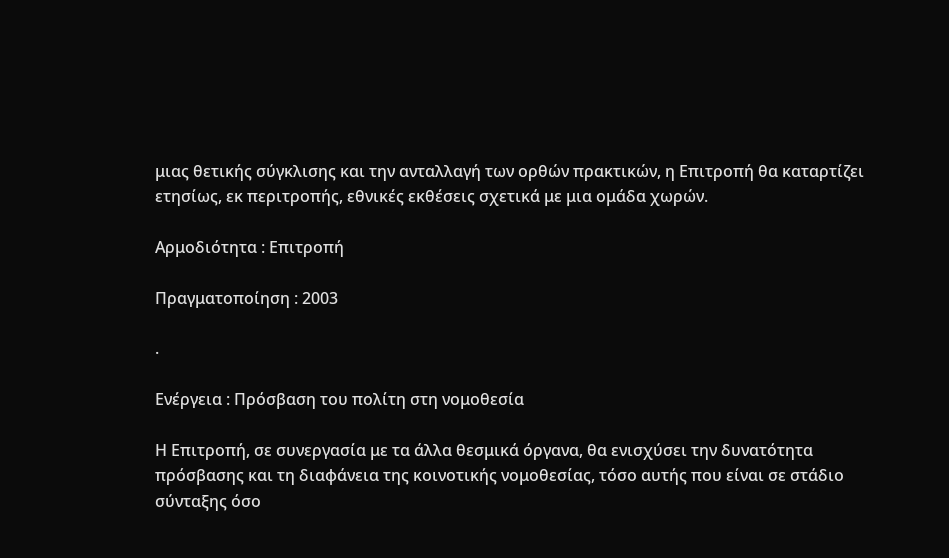μιας θετικής σύγκλισης και την ανταλλαγή των ορθών πρακτικών, η Επιτροπή θα καταρτίζει ετησίως, εκ περιτροπής, εθνικές εκθέσεις σχετικά με μια ομάδα χωρών.

Αρμοδιότητα : Επιτροπή

Πραγματοποίηση : 2003

.

Ενέργεια : Πρόσβαση του πολίτη στη νομοθεσία

Η Επιτροπή, σε συνεργασία με τα άλλα θεσμικά όργανα, θα ενισχύσει την δυνατότητα πρόσβασης και τη διαφάνεια της κοινοτικής νομοθεσίας, τόσο αυτής που είναι σε στάδιο σύνταξης όσο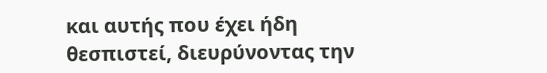και αυτής που έχει ήδη θεσπιστεί, διευρύνοντας την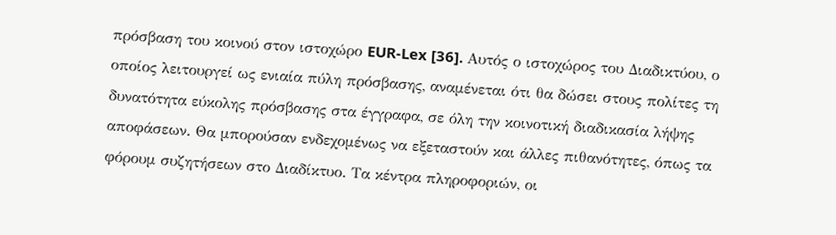πρόσβαση του κοινού στον ιστοχώρο EUR-Lex [36]. Αυτός ο ιστοχώρος του Διαδικτύου, ο οποίος λειτουργεί ως ενιαία πύλη πρόσβασης, αναμένεται ότι θα δώσει στους πολίτες τη δυνατότητα εύκολης πρόσβασης στα έγγραφα, σε όλη την κοινοτική διαδικασία λήψης αποφάσεων. Θα μπορούσαν ενδεχομένως να εξεταστούν και άλλες πιθανότητες, όπως τα φόρουμ συζητήσεων στο Διαδίκτυο. Τα κέντρα πληροφοριών, οι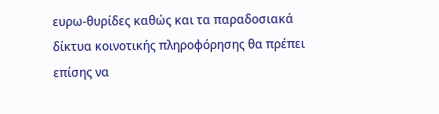ευρω-θυρίδες καθώς και τα παραδοσιακά δίκτυα κοινοτικής πληροφόρησης θα πρέπει επίσης να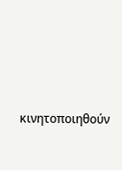κινητοποιηθούν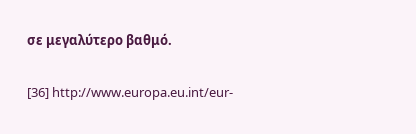σε μεγαλύτερο βαθμό.

[36] http://www.europa.eu.int/eur-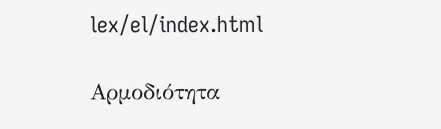lex/el/index.html

Αρμοδιότητα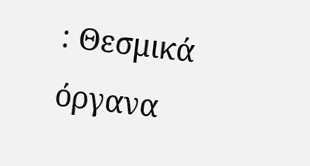: Θεσμικά όργανα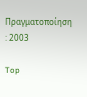Πραγματοποίηση : 2003

Top